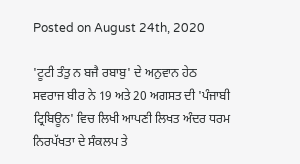Posted on August 24th, 2020

'ਟੂਟੀ ਤੰਤੁ ਨ ਬਜੈ ਰਬਾਬੁ' ਦੇ ਅਨੁਵਾਨ ਹੇਠ ਸਵਰਾਜ ਬੀਰ ਨੇ 19 ਅਤੇ 20 ਅਗਸਤ ਦੀ 'ਪੰਜਾਬੀ ਟ੍ਰਿਬਿਊਨ' ਵਿਚ ਲਿਖੀ ਆਪਣੀ ਲਿਖਤ ਅੰਦਰ ਧਰਮ ਨਿਰਪੱਖਤਾ ਦੇ ਸੰਕਲਪ ਤੇ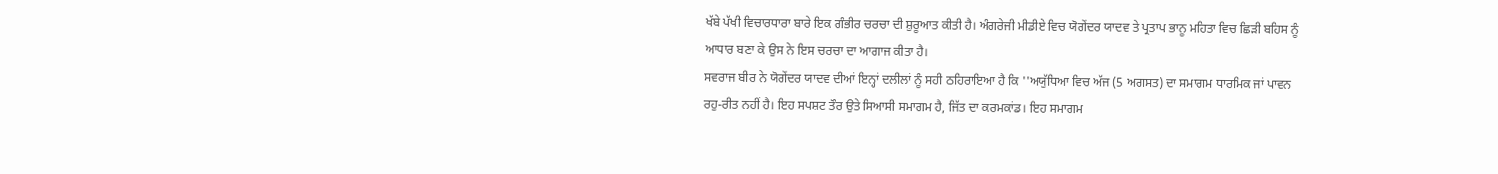ਖੱਬੇ ਪੱਖੀ ਵਿਚਾਰਧਾਰਾ ਬਾਰੇ ਇਕ ਗੰਭੀਰ ਚਰਚਾ ਦੀ ਸ਼ੁਰੂਆਤ ਕੀਤੀ ਹੈ। ਅੰਗਰੇਜੀ ਮੀਡੀਏ ਵਿਚ ਯੋਗੇਂਦਰ ਯਾਦਵ ਤੇ ਪ੍ਰਤਾਪ ਭਾਨੂ ਮਹਿਤਾ ਵਿਚ ਛਿੜੀ ਬਹਿਸ ਨੂੰ ਆਧਾਰ ਬਣਾ ਕੇ ਉਸ ਨੇ ਇਸ ਚਰਚਾ ਦਾ ਆਗਾਜ ਕੀਤਾ ਹੈ।
ਸਵਰਾਜ ਬੀਰ ਨੇ ਯੋਗੇਂਦਰ ਯਾਦਵ ਦੀਆਂ ਇਨ੍ਹਾਂ ਦਲੀਲਾਂ ਨੂੰ ਸਹੀ ਠਹਿਰਾਇਆ ਹੈ ਕਿ ''ਅਯੁੱਧਿਆ ਵਿਚ ਅੱਜ (5 ਅਗਸਤ) ਦਾ ਸਮਾਗਮ ਧਾਰਮਿਕ ਜਾਂ ਪਾਵਨ ਰਹੁ-ਰੀਤ ਨਹੀਂ ਹੈ। ਇਹ ਸਪਸ਼ਟ ਤੌਰ ਉਤੇ ਸਿਆਸੀ ਸਮਾਗਮ ਹੈ, ਜਿੱਤ ਦਾ ਕਰਮਕਾਂਡ। ਇਹ ਸਮਾਗਮ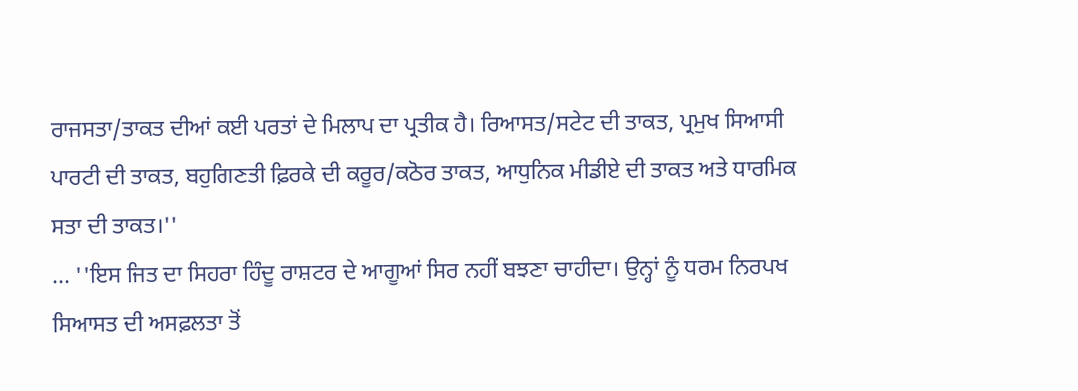ਰਾਜਸਤਾ/ਤਾਕਤ ਦੀਆਂ ਕਈ ਪਰਤਾਂ ਦੇ ਮਿਲਾਪ ਦਾ ਪ੍ਰਤੀਕ ਹੈ। ਰਿਆਸਤ/ਸਟੇਟ ਦੀ ਤਾਕਤ, ਪ੍ਰਮੁਖ ਸਿਆਸੀ ਪਾਰਟੀ ਦੀ ਤਾਕਤ, ਬਹੁਗਿਣਤੀ ਫ਼ਿਰਕੇ ਦੀ ਕਰੂਰ/ਕਠੋਰ ਤਾਕਤ, ਆਧੁਨਿਕ ਮੀਡੀਏ ਦੀ ਤਾਕਤ ਅਤੇ ਧਾਰਮਿਕ ਸਤਾ ਦੀ ਤਾਕਤ।''
... ''ਇਸ ਜਿਤ ਦਾ ਸਿਹਰਾ ਹਿੰਦੂ ਰਾਸ਼ਟਰ ਦੇ ਆਗੂਆਂ ਸਿਰ ਨਹੀਂ ਬਝਣਾ ਚਾਹੀਦਾ। ਉਨ੍ਹਾਂ ਨੂੰ ਧਰਮ ਨਿਰਪਖ ਸਿਆਸਤ ਦੀ ਅਸਫ਼ਲਤਾ ਤੋਂ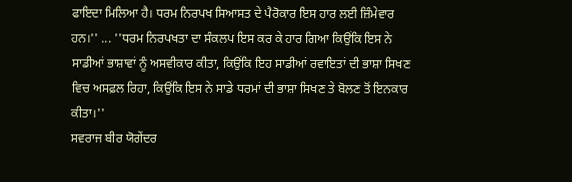ਫਾਇਦਾ ਮਿਲਿਆ ਹੈ। ਧਰਮ ਨਿਰਪਖ ਸਿਆਸਤ ਦੇ ਪੈਰੋਕਾਰ ਇਸ ਹਾਰ ਲਈ ਜ਼ਿੰਮੇਵਾਰ ਹਨ।'' ... ''ਧਰਮ ਨਿਰਪਖਤਾ ਦਾ ਸੰਕਲਪ ਇਸ ਕਰ ਕੇ ਹਾਰ ਗਿਆ ਕਿਉਂਕਿ ਇਸ ਨੇ ਸਾਡੀਆਂ ਭਾਸ਼ਾਵਾਂ ਨੂੰ ਅਸਵੀਕਾਰ ਕੀਤਾ, ਕਿਉਂਕਿ ਇਹ ਸਾਡੀਆਂ ਰਵਾਇਤਾਂ ਦੀ ਭਾਸ਼ਾ ਸਿਖਣ ਵਿਚ ਅਸਫ਼ਲ ਰਿਹਾ, ਕਿਉਂਕਿ ਇਸ ਨੇ ਸਾਡੇ ਧਰਮਾਂ ਦੀ ਭਾਸ਼ਾ ਸਿਖਣ ਤੇ ਬੋਲਣ ਤੋਂ ਇਨਕਾਰ ਕੀਤਾ।''
ਸਵਰਾਜ ਬੀਰ ਯੋਗੇਂਦਰ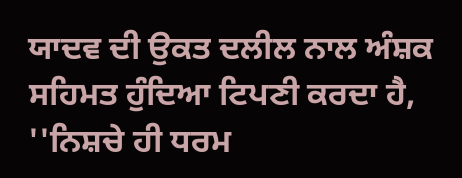ਯਾਦਵ ਦੀ ਉਕਤ ਦਲੀਲ ਨਾਲ ਅੰਸ਼ਕ ਸਹਿਮਤ ਹੁੰਦਿਆ ਟਿਪਣੀ ਕਰਦਾ ਹੈ, ''ਨਿਸ਼ਚੇ ਹੀ ਧਰਮ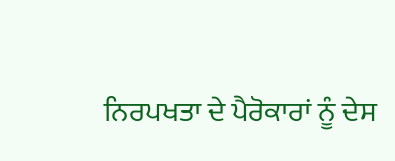ਨਿਰਪਖਤਾ ਦੇ ਪੈਰੋਕਾਰਾਂ ਨੂੰ ਦੇਸ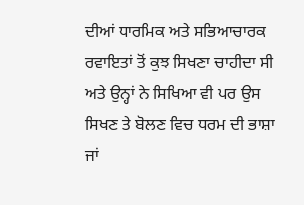ਦੀਆਂ ਧਾਰਮਿਕ ਅਤੇ ਸਭਿਆਚਾਰਕ ਰਵਾਇਤਾਂ ਤੋਂ ਕੁਝ ਸਿਖਣਾ ਚਾਹੀਦਾ ਸੀ ਅਤੇ ਉਨ੍ਹਾਂ ਨੇ ਸਿਖਿਆ ਵੀ ਪਰ ਉਸ ਸਿਖਣ ਤੇ ਬੋਲਣ ਵਿਚ ਧਰਮ ਦੀ ਭਾਸ਼ਾ ਜਾਂ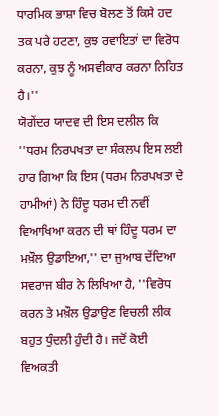ਧਾਰਮਿਕ ਭਾਸ਼ਾ ਵਿਚ ਬੋਲਣ ਤੋਂ ਕਿਸੇ ਹਦ ਤਕ ਪਰੇ ਹਟਣਾ, ਕੁਝ ਰਵਾਇਤਾਂ ਦਾ ਵਿਰੋਧ ਕਰਨਾ, ਕੁਝ ਨੂੰ ਅਸਵੀਕਾਰ ਕਰਨਾ ਨਿਹਿਤ ਹੈ।''
ਯੋਗੇਂਦਰ ਯਾਦਵ ਦੀ ਇਸ ਦਲੀਲ ਕਿ ''ਧਰਮ ਨਿਰਪਖਤਾ ਦਾ ਸੰਕਲਪ ਇਸ ਲਈ ਹਾਰ ਗਿਆ ਕਿ ਇਸ (ਧਰਮ ਨਿਰਪਖਤਾ ਦੇ ਹਾਮੀਆਂ) ਨੇ ਹਿੰਦੂ ਧਰਮ ਦੀ ਨਵੀਂ ਵਿਆਖਿਆ ਕਰਨ ਦੀ ਥਾਂ ਹਿੰਦੂ ਧਰਮ ਦਾ ਮਖ਼ੌਲ ਉਡਾਇਆ,'' ਦਾ ਜੁਆਬ ਦੇਂਦਿਆ ਸਵਰਾਜ ਬੀਰ ਨੇ ਲਿਖਿਆ ਹੈ, ''ਵਿਰੋਧ ਕਰਨ ਤੇ ਮਖ਼ੌਲ ਉਡਾਉਣ ਵਿਚਲੀ ਲੀਕ ਬਹੁਤ ਧੁੰਦਲੀ ਹੁੰਦੀ ਹੈ। ਜਦੋਂ ਕੋਈ ਵਿਅਕਤੀ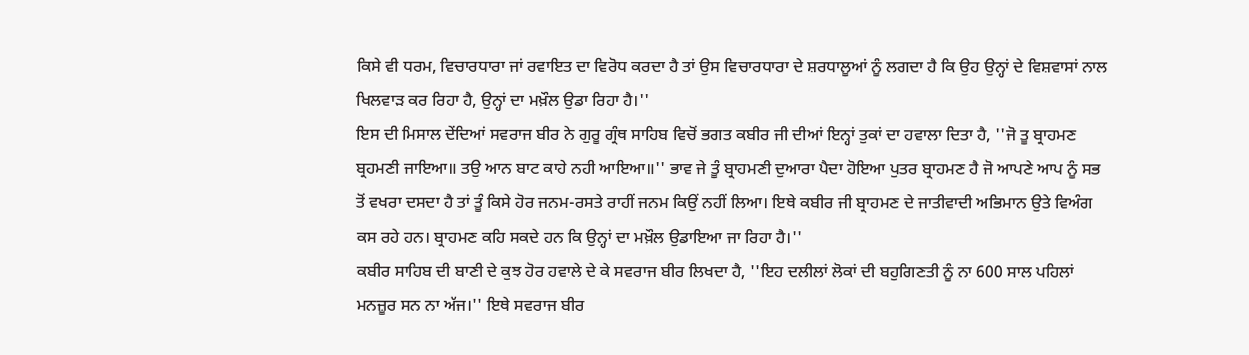ਕਿਸੇ ਵੀ ਧਰਮ, ਵਿਚਾਰਧਾਰਾ ਜਾਂ ਰਵਾਇਤ ਦਾ ਵਿਰੋਧ ਕਰਦਾ ਹੈ ਤਾਂ ਉਸ ਵਿਚਾਰਧਾਰਾ ਦੇ ਸ਼ਰਧਾਲੂਆਂ ਨੂੰ ਲਗਦਾ ਹੈ ਕਿ ਉਹ ਉਨ੍ਹਾਂ ਦੇ ਵਿਸ਼ਵਾਸਾਂ ਨਾਲ ਖਿਲਵਾੜ ਕਰ ਰਿਹਾ ਹੈ, ਉਨ੍ਹਾਂ ਦਾ ਮਖ਼ੌਲ ਉਡਾ ਰਿਹਾ ਹੈ।''
ਇਸ ਦੀ ਮਿਸਾਲ ਦੇਂਦਿਆਂ ਸਵਰਾਜ ਬੀਰ ਨੇ ਗੁਰੂ ਗ੍ਰੰਥ ਸਾਹਿਬ ਵਿਚੋਂ ਭਗਤ ਕਬੀਰ ਜੀ ਦੀਆਂ ਇਨ੍ਹਾਂ ਤੁਕਾਂ ਦਾ ਹਵਾਲਾ ਦਿਤਾ ਹੈ, ''ਜੋ ਤੂ ਬ੍ਰਾਹਮਣ ਬ੍ਰਹਮਣੀ ਜਾਇਆ॥ ਤਉ ਆਨ ਬਾਟ ਕਾਹੇ ਨਹੀ ਆਇਆ॥'' ਭਾਵ ਜੇ ਤੂੰ ਬ੍ਰਾਹਮਣੀ ਦੁਆਰਾ ਪੈਦਾ ਹੋਇਆ ਪੁਤਰ ਬ੍ਰਾਹਮਣ ਹੈ ਜੋ ਆਪਣੇ ਆਪ ਨੂੰ ਸਭ ਤੋਂ ਵਖਰਾ ਦਸਦਾ ਹੈ ਤਾਂ ਤੂੰ ਕਿਸੇ ਹੋਰ ਜਨਮ-ਰਸਤੇ ਰਾਹੀਂ ਜਨਮ ਕਿਉਂ ਨਹੀਂ ਲਿਆ। ਇਥੇ ਕਬੀਰ ਜੀ ਬ੍ਰਾਹਮਣ ਦੇ ਜਾਤੀਵਾਦੀ ਅਭਿਮਾਨ ਉਤੇ ਵਿਅੰਗ ਕਸ ਰਹੇ ਹਨ। ਬ੍ਰਾਹਮਣ ਕਹਿ ਸਕਦੇ ਹਨ ਕਿ ਉਨ੍ਹਾਂ ਦਾ ਮਖ਼ੌਲ ਉਡਾਇਆ ਜਾ ਰਿਹਾ ਹੈ।''
ਕਬੀਰ ਸਾਹਿਬ ਦੀ ਬਾਣੀ ਦੇ ਕੁਝ ਹੋਰ ਹਵਾਲੇ ਦੇ ਕੇ ਸਵਰਾਜ ਬੀਰ ਲਿਖਦਾ ਹੈ, ''ਇਹ ਦਲੀਲਾਂ ਲੋਕਾਂ ਦੀ ਬਹੁਗਿਣਤੀ ਨੂੰ ਨਾ 600 ਸਾਲ ਪਹਿਲਾਂ ਮਨਜ਼ੂਰ ਸਨ ਨਾ ਅੱਜ।'' ਇਥੇ ਸਵਰਾਜ ਬੀਰ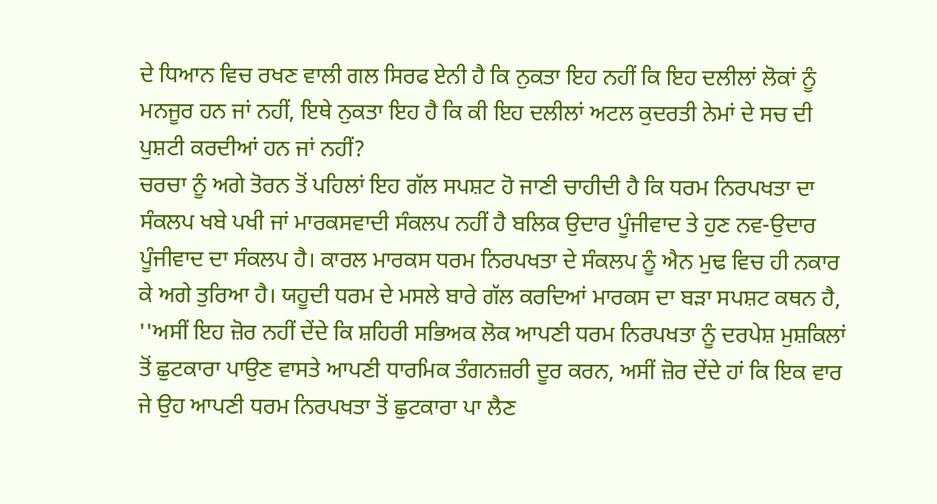ਦੇ ਧਿਆਨ ਵਿਚ ਰਖਣ ਵਾਲੀ ਗਲ ਸਿਰਫ ਏਨੀ ਹੈ ਕਿ ਨੁਕਤਾ ਇਹ ਨਹੀਂ ਕਿ ਇਹ ਦਲੀਲਾਂ ਲੋਕਾਂ ਨੂੰ ਮਨਜੂਰ ਹਨ ਜਾਂ ਨਹੀਂ, ਇਥੇ ਨੁਕਤਾ ਇਹ ਹੈ ਕਿ ਕੀ ਇਹ ਦਲੀਲਾਂ ਅਟਲ ਕੁਦਰਤੀ ਨੇਮਾਂ ਦੇ ਸਚ ਦੀ ਪੁਸ਼ਟੀ ਕਰਦੀਆਂ ਹਨ ਜਾਂ ਨਹੀਂ?
ਚਰਚਾ ਨੂੰ ਅਗੇ ਤੋਰਨ ਤੋਂ ਪਹਿਲਾਂ ਇਹ ਗੱਲ ਸਪਸ਼ਟ ਹੋ ਜਾਣੀ ਚਾਹੀਦੀ ਹੈ ਕਿ ਧਰਮ ਨਿਰਪਖਤਾ ਦਾ ਸੰਕਲਪ ਖਬੇ ਪਖੀ ਜਾਂ ਮਾਰਕਸਵਾਦੀ ਸੰਕਲਪ ਨਹੀਂ ਹੈ ਬਲਿਕ ਉਦਾਰ ਪੂੰਜੀਵਾਦ ਤੇ ਹੁਣ ਨਵ-ਉਦਾਰ ਪੂੰਜੀਵਾਦ ਦਾ ਸੰਕਲਪ ਹੈ। ਕਾਰਲ ਮਾਰਕਸ ਧਰਮ ਨਿਰਪਖਤਾ ਦੇ ਸੰਕਲਪ ਨੂੰ ਐਨ ਮੁਢ ਵਿਚ ਹੀ ਨਕਾਰ ਕੇ ਅਗੇ ਤੁਰਿਆ ਹੈ। ਯਹੂਦੀ ਧਰਮ ਦੇ ਮਸਲੇ ਬਾਰੇ ਗੱਲ ਕਰਦਿਆਂ ਮਾਰਕਸ ਦਾ ਬੜਾ ਸਪਸ਼ਟ ਕਥਨ ਹੈ, ''ਅਸੀਂ ਇਹ ਜ਼ੋਰ ਨਹੀਂ ਦੇਂਦੇ ਕਿ ਸ਼ਹਿਰੀ ਸਭਿਅਕ ਲੋਕ ਆਪਣੀ ਧਰਮ ਨਿਰਪਖਤਾ ਨੂੰ ਦਰਪੇਸ਼ ਮੁਸ਼ਕਿਲਾਂ ਤੋਂ ਛੁਟਕਾਰਾ ਪਾਉਣ ਵਾਸਤੇ ਆਪਣੀ ਧਾਰਮਿਕ ਤੰਗਨਜ਼ਰੀ ਦੂਰ ਕਰਨ, ਅਸੀਂ ਜ਼ੋਰ ਦੇਂਦੇ ਹਾਂ ਕਿ ਇਕ ਵਾਰ ਜੇ ਉਹ ਆਪਣੀ ਧਰਮ ਨਿਰਪਖਤਾ ਤੋਂ ਛੁਟਕਾਰਾ ਪਾ ਲੈਣ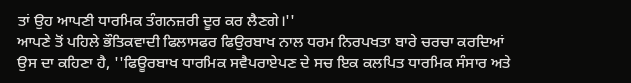ਤਾਂ ਉਹ ਆਪਣੀ ਧਾਰਮਿਕ ਤੰਗਨਜ਼ਰੀ ਦੂਰ ਕਰ ਲੈਣਗੇ।''
ਆਪਣੇ ਤੋਂ ਪਹਿਲੇ ਭੌਤਿਕਵਾਦੀ ਫਿਲਾਸਫਰ ਫਿਉਰਬਾਖ ਨਾਲ ਧਰਮ ਨਿਰਪਖਤਾ ਬਾਰੇ ਚਰਚਾ ਕਰਦਿਆਂ ਉਸ ਦਾ ਕਹਿਣਾ ਹੈ, ''ਫਿਊਰਬਾਖ ਧਾਰਮਿਕ ਸਵੈਪਰਾਏਪਣ ਦੇ ਸਚ ਇਕ ਕਲਪਿਤ ਧਾਰਮਿਕ ਸੰਸਾਰ ਅਤੇ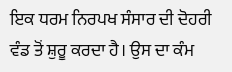ਇਕ ਧਰਮ ਨਿਰਪਖ ਸੰਸਾਰ ਦੀ ਦੋਹਰੀ ਵੰਡ ਤੋਂ ਸ਼ੁਰੂ ਕਰਦਾ ਹੈ। ਉਸ ਦਾ ਕੰਮ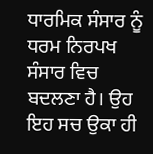ਧਾਰਮਿਕ ਸੰਸਾਰ ਨੂੰ ਧਰਮ ਨਿਰਪਖ ਸੰਸਾਰ ਵਿਚ ਬਦਲਣਾ ਹੈ। ਉਹ ਇਹ ਸਚ ਉਕਾ ਹੀ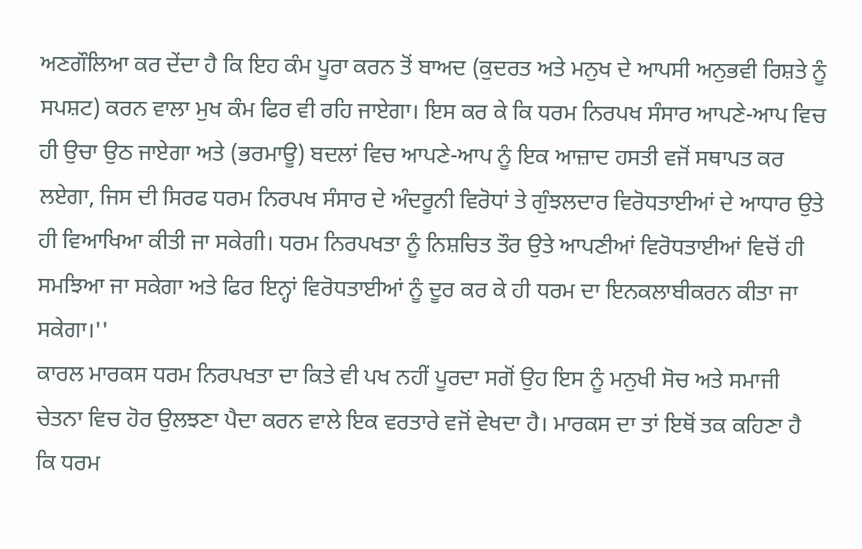ਅਣਗੌਲਿਆ ਕਰ ਦੇਂਦਾ ਹੈ ਕਿ ਇਹ ਕੰਮ ਪੂਰਾ ਕਰਨ ਤੋਂ ਬਾਅਦ (ਕੁਦਰਤ ਅਤੇ ਮਨੁਖ ਦੇ ਆਪਸੀ ਅਨੁਭਵੀ ਰਿਸ਼ਤੇ ਨੂੰ ਸਪਸ਼ਟ) ਕਰਨ ਵਾਲਾ ਮੁਖ ਕੰਮ ਫਿਰ ਵੀ ਰਹਿ ਜਾਏਗਾ। ਇਸ ਕਰ ਕੇ ਕਿ ਧਰਮ ਨਿਰਪਖ ਸੰਸਾਰ ਆਪਣੇ-ਆਪ ਵਿਚ ਹੀ ਉਚਾ ਉਠ ਜਾਏਗਾ ਅਤੇ (ਭਰਮਾਊ) ਬਦਲਾਂ ਵਿਚ ਆਪਣੇ-ਆਪ ਨੂੰ ਇਕ ਆਜ਼ਾਦ ਹਸਤੀ ਵਜੋਂ ਸਥਾਪਤ ਕਰ ਲਏਗਾ, ਜਿਸ ਦੀ ਸਿਰਫ ਧਰਮ ਨਿਰਪਖ ਸੰਸਾਰ ਦੇ ਅੰਦਰੂਨੀ ਵਿਰੋਧਾਂ ਤੇ ਗੁੰਝਲਦਾਰ ਵਿਰੋਧਤਾਈਆਂ ਦੇ ਆਧਾਰ ਉਤੇ ਹੀ ਵਿਆਖਿਆ ਕੀਤੀ ਜਾ ਸਕੇਗੀ। ਧਰਮ ਨਿਰਪਖਤਾ ਨੂੰ ਨਿਸ਼ਚਿਤ ਤੌਰ ਉਤੇ ਆਪਣੀਆਂ ਵਿਰੋਧਤਾਈਆਂ ਵਿਚੋਂ ਹੀ ਸਮਝਿਆ ਜਾ ਸਕੇਗਾ ਅਤੇ ਫਿਰ ਇਨ੍ਹਾਂ ਵਿਰੋਧਤਾਈਆਂ ਨੂੰ ਦੂਰ ਕਰ ਕੇ ਹੀ ਧਰਮ ਦਾ ਇਨਕਲਾਬੀਕਰਨ ਕੀਤਾ ਜਾ ਸਕੇਗਾ।''
ਕਾਰਲ ਮਾਰਕਸ ਧਰਮ ਨਿਰਪਖਤਾ ਦਾ ਕਿਤੇ ਵੀ ਪਖ ਨਹੀਂ ਪੂਰਦਾ ਸਗੋਂ ਉਹ ਇਸ ਨੂੰ ਮਨੁਖੀ ਸੋਚ ਅਤੇ ਸਮਾਜੀ ਚੇਤਨਾ ਵਿਚ ਹੋਰ ਉਲਝਣਾ ਪੈਦਾ ਕਰਨ ਵਾਲੇ ਇਕ ਵਰਤਾਰੇ ਵਜੋਂ ਵੇਖਦਾ ਹੈ। ਮਾਰਕਸ ਦਾ ਤਾਂ ਇਥੋਂ ਤਕ ਕਹਿਣਾ ਹੈ ਕਿ ਧਰਮ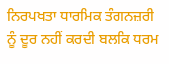ਨਿਰਪਖਤਾ ਧਾਰਮਿਕ ਤੰਗਨਜ਼ਰੀ ਨੂੰ ਦੂਰ ਨਹੀਂ ਕਰਦੀ ਬਲਕਿ ਧਰਮ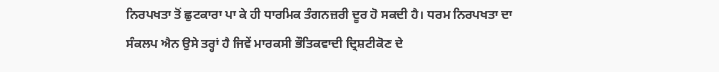ਨਿਰਪਖਤਾ ਤੋਂ ਛੁਟਕਾਰਾ ਪਾ ਕੇ ਹੀ ਧਾਰਮਿਕ ਤੰਗਨਜ਼ਰੀ ਦੂਰ ਹੋ ਸਕਦੀ ਹੈ। ਧਰਮ ਨਿਰਪਖਤਾ ਦਾ ਸੰਕਲਪ ਐਨ ਉਸੇ ਤਰ੍ਹਾਂ ਹੈ ਜਿਵੇਂ ਮਾਰਕਸੀ ਭੌਤਿਕਵਾਦੀ ਦ੍ਰਿਸ਼ਟੀਕੋਣ ਦੇ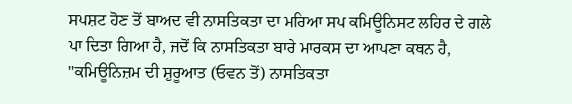ਸਪਸ਼ਟ ਹੋਣ ਤੋਂ ਬਾਅਦ ਵੀ ਨਾਸਤਿਕਤਾ ਦਾ ਮਰਿਆ ਸਪ ਕਮਿਊਨਿਸਟ ਲਹਿਰ ਦੇ ਗਲੇ ਪਾ ਦਿਤਾ ਗਿਆ ਹੈ, ਜਦੋਂ ਕਿ ਨਾਸਤਿਕਤਾ ਬਾਰੇ ਮਾਰਕਸ ਦਾ ਆਪਣਾ ਕਥਨ ਹੈ, ''ਕਮਿਊਨਿਜ਼ਮ ਦੀ ਸ਼ੁਰੂਆਤ (ਓਵਨ ਤੋਂ) ਨਾਸਤਿਕਤਾ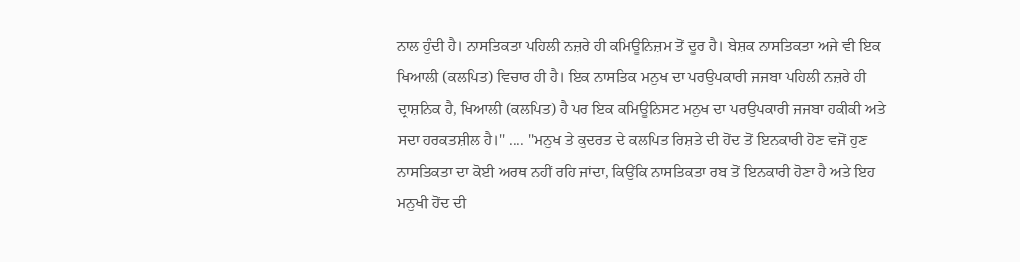ਨਾਲ ਹੁੰਦੀ ਹੈ। ਨਾਸਤਿਕਤਾ ਪਹਿਲੀ ਨਜ਼ਰੇ ਹੀ ਕਮਿਊਨਿਜ਼ਮ ਤੋਂ ਦੂਰ ਹੈ। ਬੇਸ਼ਕ ਨਾਸਤਿਕਤਾ ਅਜੇ ਵੀ ਇਕ ਖਿਆਲੀ (ਕਲਪਿਤ) ਵਿਚਾਰ ਹੀ ਹੈ। ਇਕ ਨਾਸਤਿਕ ਮਨੁਖ ਦਾ ਪਰਉਪਕਾਰੀ ਜਜਬਾ ਪਹਿਲੀ ਨਜ਼ਰੇ ਹੀ ਦ੍ਰਾਸ਼ਨਿਕ ਹੈ, ਖਿਆਲੀ (ਕਲਪਿਤ) ਹੈ ਪਰ ਇਕ ਕਮਿਊਨਿਸਟ ਮਨੁਖ ਦਾ ਪਰਉਪਕਾਰੀ ਜਜਬਾ ਹਕੀਕੀ ਅਤੇ ਸਦਾ ਹਰਕਤਸ਼ੀਲ ਹੈ।'' .... ''ਮਨੁਖ ਤੇ ਕੁਦਰਤ ਦੇ ਕਲਪਿਤ ਰਿਸ਼ਤੇ ਦੀ ਹੋਂਦ ਤੋਂ ਇਨਕਾਰੀ ਹੋਣ ਵਜੋਂ ਹੁਣ ਨਾਸਤਿਕਤਾ ਦਾ ਕੋਈ ਅਰਥ ਨਹੀਂ ਰਹਿ ਜਾਂਦਾ, ਕਿਉਂਕਿ ਨਾਸਤਿਕਤਾ ਰਬ ਤੋਂ ਇਨਕਾਰੀ ਹੋਣਾ ਹੈ ਅਤੇ ਇਹ ਮਨੁਖੀ ਹੋਂਦ ਦੀ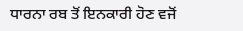ਧਾਰਨਾ ਰਬ ਤੋਂ ਇਨਕਾਰੀ ਹੋਣ ਵਜੋਂ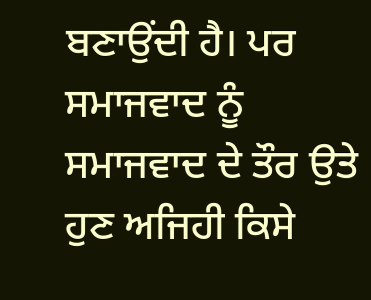ਬਣਾਉਂਦੀ ਹੈ। ਪਰ ਸਮਾਜਵਾਦ ਨੂੰ ਸਮਾਜਵਾਦ ਦੇ ਤੌਰ ਉਤੇ ਹੁਣ ਅਜਿਹੀ ਕਿਸੇ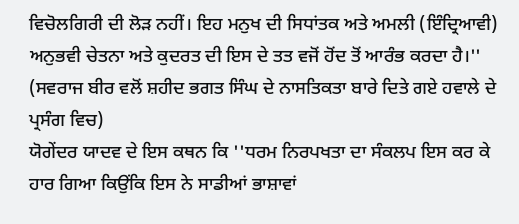ਵਿਚੋਲਗਿਰੀ ਦੀ ਲੋੜ ਨਹੀਂ। ਇਹ ਮਨੁਖ ਦੀ ਸਿਧਾਂਤਕ ਅਤੇ ਅਮਲੀ (ਇੰਦ੍ਰਿਆਵੀ) ਅਨੁਭਵੀ ਚੇਤਨਾ ਅਤੇ ਕੁਦਰਤ ਦੀ ਇਸ ਦੇ ਤਤ ਵਜੋਂ ਹੋਂਦ ਤੋਂ ਆਰੰਭ ਕਰਦਾ ਹੈ।'' (ਸਵਰਾਜ ਬੀਰ ਵਲੋਂ ਸ਼ਹੀਦ ਭਗਤ ਸਿੰਘ ਦੇ ਨਾਸਤਿਕਤਾ ਬਾਰੇ ਦਿਤੇ ਗਏ ਹਵਾਲੇ ਦੇ ਪ੍ਰਸੰਗ ਵਿਚ)
ਯੋਗੇਂਦਰ ਯਾਦਵ ਦੇ ਇਸ ਕਥਨ ਕਿ ''ਧਰਮ ਨਿਰਪਖਤਾ ਦਾ ਸੰਕਲਪ ਇਸ ਕਰ ਕੇ ਹਾਰ ਗਿਆ ਕਿਉਂਕਿ ਇਸ ਨੇ ਸਾਡੀਆਂ ਭਾਸ਼ਾਵਾਂ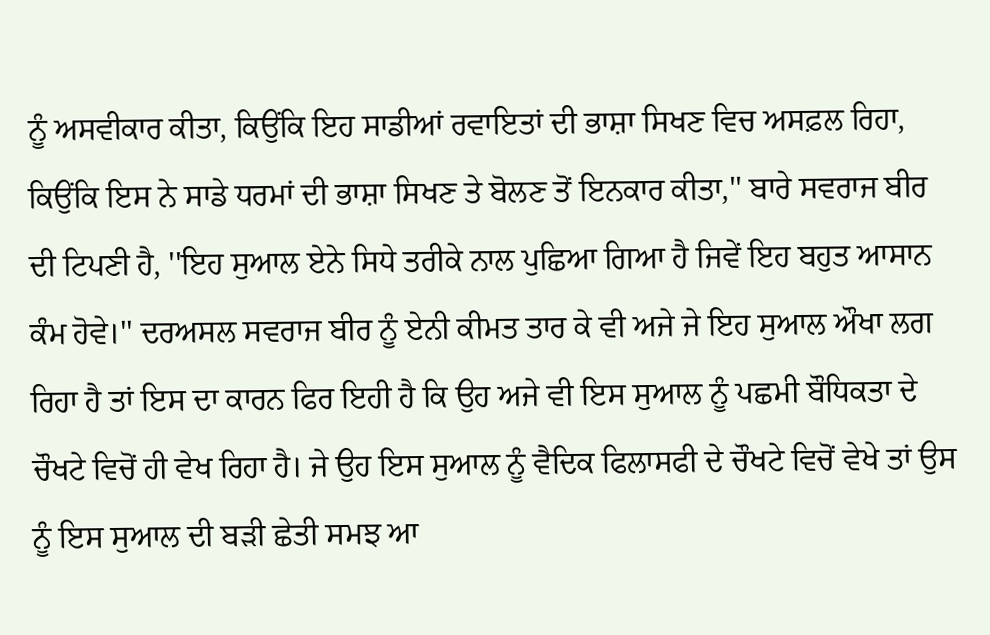ਨੂੰ ਅਸਵੀਕਾਰ ਕੀਤਾ, ਕਿਉਂਕਿ ਇਹ ਸਾਡੀਆਂ ਰਵਾਇਤਾਂ ਦੀ ਭਾਸ਼ਾ ਸਿਖਣ ਵਿਚ ਅਸਫ਼ਲ ਰਿਹਾ, ਕਿਉਂਕਿ ਇਸ ਨੇ ਸਾਡੇ ਧਰਮਾਂ ਦੀ ਭਾਸ਼ਾ ਸਿਖਣ ਤੇ ਬੋਲਣ ਤੋਂ ਇਨਕਾਰ ਕੀਤਾ,'' ਬਾਰੇ ਸਵਰਾਜ ਬੀਰ ਦੀ ਟਿਪਣੀ ਹੈ, ''ਇਹ ਸੁਆਲ ਏਨੇ ਸਿਧੇ ਤਰੀਕੇ ਨਾਲ ਪੁਛਿਆ ਗਿਆ ਹੈ ਜਿਵੇਂ ਇਹ ਬਹੁਤ ਆਸਾਨ ਕੰਮ ਹੋਵੇ।'' ਦਰਅਸਲ ਸਵਰਾਜ ਬੀਰ ਨੂੰ ਏਨੀ ਕੀਮਤ ਤਾਰ ਕੇ ਵੀ ਅਜੇ ਜੇ ਇਹ ਸੁਆਲ ਔਖਾ ਲਗ ਰਿਹਾ ਹੈ ਤਾਂ ਇਸ ਦਾ ਕਾਰਨ ਫਿਰ ਇਹੀ ਹੈ ਕਿ ਉਹ ਅਜੇ ਵੀ ਇਸ ਸੁਆਲ ਨੂੰ ਪਛਮੀ ਬੌਧਿਕਤਾ ਦੇ ਚੌਖਟੇ ਵਿਚੋਂ ਹੀ ਵੇਖ ਰਿਹਾ ਹੈ। ਜੇ ਉਹ ਇਸ ਸੁਆਲ ਨੂੰ ਵੈਦਿਕ ਫਿਲਾਸਫੀ ਦੇ ਚੌਖਟੇ ਵਿਚੋਂ ਵੇਖੇ ਤਾਂ ਉਸ ਨੂੰ ਇਸ ਸੁਆਲ ਦੀ ਬੜੀ ਛੇਤੀ ਸਮਝ ਆ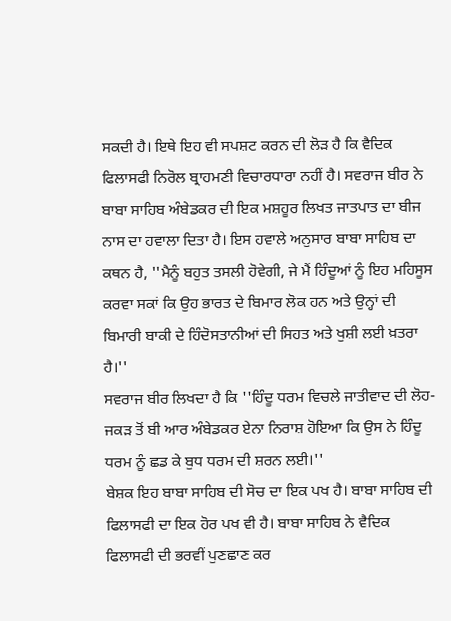ਸਕਦੀ ਹੈ। ਇਥੇ ਇਹ ਵੀ ਸਪਸ਼ਟ ਕਰਨ ਦੀ ਲੋੜ ਹੈ ਕਿ ਵੈਦਿਕ ਫਿਲਾਸਫੀ ਨਿਰੋਲ ਬ੍ਰਾਹਮਣੀ ਵਿਚਾਰਧਾਰਾ ਨਹੀਂ ਹੈ। ਸਵਰਾਜ ਬੀਰ ਨੇ ਬਾਬਾ ਸਾਹਿਬ ਅੰਬੇਡਕਰ ਦੀ ਇਕ ਮਸ਼ਹੂਰ ਲਿਖਤ ਜਾਤਪਾਤ ਦਾ ਬੀਜ ਨਾਸ ਦਾ ਹਵਾਲਾ ਦਿਤਾ ਹੈ। ਇਸ ਹਵਾਲੇ ਅਨੁਸਾਰ ਬਾਬਾ ਸਾਹਿਬ ਦਾ ਕਥਨ ਹੈ, ''ਮੈਨੂੰ ਬਹੁਤ ਤਸਲੀ ਹੋਵੇਗੀ, ਜੇ ਮੈਂ ਹਿੰਦੂਆਂ ਨੂੰ ਇਹ ਮਹਿਸੂਸ ਕਰਵਾ ਸਕਾਂ ਕਿ ਉਹ ਭਾਰਤ ਦੇ ਬਿਮਾਰ ਲੋਕ ਹਨ ਅਤੇ ਉਨ੍ਹਾਂ ਦੀ ਬਿਮਾਰੀ ਬਾਕੀ ਦੇ ਹਿੰਦੋਸਤਾਨੀਆਂ ਦੀ ਸਿਹਤ ਅਤੇ ਖੁਸ਼ੀ ਲਈ ਖ਼ਤਰਾ ਹੈ।''
ਸਵਰਾਜ ਬੀਰ ਲਿਖਦਾ ਹੈ ਕਿ ''ਹਿੰਦੂ ਧਰਮ ਵਿਚਲੇ ਜਾਤੀਵਾਦ ਦੀ ਲੋਹ-ਜਕੜ ਤੋਂ ਬੀ ਆਰ ਅੰਬੇਡਕਰ ਏਨਾ ਨਿਰਾਸ਼ ਹੋਇਆ ਕਿ ਉਸ ਨੇ ਹਿੰਦੂ ਧਰਮ ਨੂੰ ਛਡ ਕੇ ਬੁਧ ਧਰਮ ਦੀ ਸ਼ਰਨ ਲਈ।''
ਬੇਸ਼ਕ ਇਹ ਬਾਬਾ ਸਾਹਿਬ ਦੀ ਸੋਚ ਦਾ ਇਕ ਪਖ ਹੈ। ਬਾਬਾ ਸਾਹਿਬ ਦੀ ਫਿਲਾਸਫੀ ਦਾ ਇਕ ਹੋਰ ਪਖ ਵੀ ਹੈ। ਬਾਬਾ ਸਾਹਿਬ ਨੇ ਵੈਦਿਕ ਫਿਲਾਸਫੀ ਦੀ ਭਰਵੀਂ ਪੁਣਛਾਣ ਕਰ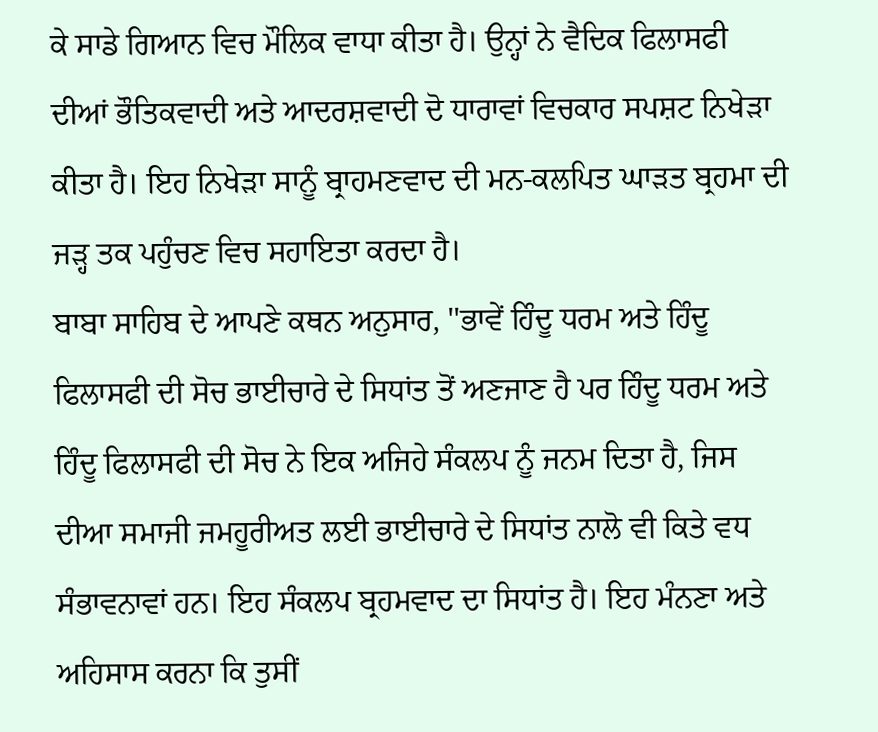ਕੇ ਸਾਡੇ ਗਿਆਨ ਵਿਚ ਮੌਲਿਕ ਵਾਧਾ ਕੀਤਾ ਹੈ। ਉਨ੍ਹਾਂ ਨੇ ਵੈਦਿਕ ਫਿਲਾਸਫੀ ਦੀਆਂ ਭੌਤਿਕਵਾਦੀ ਅਤੇ ਆਦਰਸ਼ਵਾਦੀ ਦੋ ਧਾਰਾਵਾਂ ਵਿਚਕਾਰ ਸਪਸ਼ਟ ਨਿਖੇੜਾ ਕੀਤਾ ਹੈ। ਇਹ ਨਿਖੇੜਾ ਸਾਨੂੰ ਬ੍ਰਾਹਮਣਵਾਦ ਦੀ ਮਨ-ਕਲਪਿਤ ਘਾੜਤ ਬ੍ਰਹਮਾ ਦੀ ਜੜ੍ਹ ਤਕ ਪਹੁੰਚਣ ਵਿਚ ਸਹਾਇਤਾ ਕਰਦਾ ਹੈ।
ਬਾਬਾ ਸਾਹਿਬ ਦੇ ਆਪਣੇ ਕਥਨ ਅਨੁਸਾਰ, ''ਭਾਵੇਂ ਹਿੰਦੂ ਧਰਮ ਅਤੇ ਹਿੰਦੂ ਫਿਲਾਸਫੀ ਦੀ ਸੋਚ ਭਾਈਚਾਰੇ ਦੇ ਸਿਧਾਂਤ ਤੋਂ ਅਣਜਾਣ ਹੈ ਪਰ ਹਿੰਦੂ ਧਰਮ ਅਤੇ ਹਿੰਦੂ ਫਿਲਾਸਫੀ ਦੀ ਸੋਚ ਨੇ ਇਕ ਅਜਿਹੇ ਸੰਕਲਪ ਨੂੰ ਜਨਮ ਦਿਤਾ ਹੈ, ਜਿਸ ਦੀਆ ਸਮਾਜੀ ਜਮਹੂਰੀਅਤ ਲਈ ਭਾਈਚਾਰੇ ਦੇ ਸਿਧਾਂਤ ਨਾਲੋ ਵੀ ਕਿਤੇ ਵਧ ਸੰਭਾਵਨਾਵਾਂ ਹਨ। ਇਹ ਸੰਕਲਪ ਬ੍ਰਹਮਵਾਦ ਦਾ ਸਿਧਾਂਤ ਹੈ। ਇਹ ਮੰਨਣਾ ਅਤੇ ਅਹਿਸਾਸ ਕਰਨਾ ਕਿ ਤੁਸੀਂ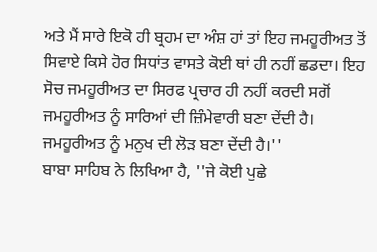ਅਤੇ ਮੈਂ ਸਾਰੇ ਇਕੋ ਹੀ ਬ੍ਰਹਮ ਦਾ ਅੰਸ਼ ਹਾਂ ਤਾਂ ਇਹ ਜਮਹੂਰੀਅਤ ਤੋਂ ਸਿਵਾਏ ਕਿਸੇ ਹੋਰ ਸਿਧਾਂਤ ਵਾਸਤੇ ਕੋਈ ਥਾਂ ਹੀ ਨਹੀਂ ਛਡਦਾ। ਇਹ ਸੋਚ ਜਮਹੂਰੀਅਤ ਦਾ ਸਿਰਫ ਪ੍ਰਚਾਰ ਹੀ ਨਹੀਂ ਕਰਦੀ ਸਗੋਂ ਜਮਹੂਰੀਅਤ ਨੂੰ ਸਾਰਿਆਂ ਦੀ ਜ਼ਿੰਮੇਵਾਰੀ ਬਣਾ ਦੇਂਦੀ ਹੈ। ਜਮਹੂਰੀਅਤ ਨੂੰ ਮਨੁਖ ਦੀ ਲੋੜ ਬਣਾ ਦੇਂਦੀ ਹੈ।''
ਬਾਬਾ ਸਾਹਿਬ ਨੇ ਲਿਖਿਆ ਹੈ, ''ਜੇ ਕੋਈ ਪੁਛੇ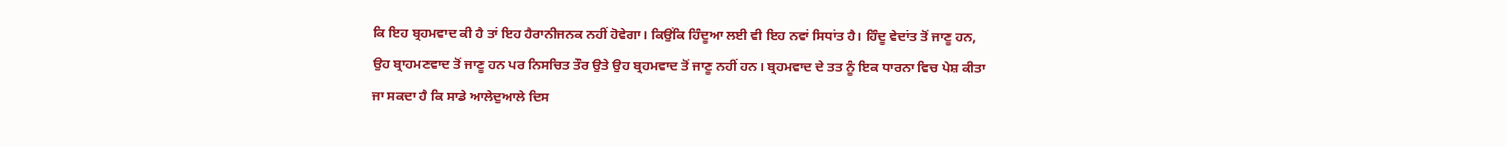ਕਿ ਇਹ ਬ੍ਰਹਮਵਾਦ ਕੀ ਹੈ ਤਾਂ ਇਹ ਹੈਰਾਨੀਜਨਕ ਨਹੀਂ ਹੋਵੇਗਾ। ਕਿਉਂਕਿ ਹਿੰਦੂਆ ਲਈ ਵੀ ਇਹ ਨਵਾਂ ਸਿਧਾਂਤ ਹੈ। ਹਿੰਦੂ ਵੇਦਾਂਤ ਤੋਂ ਜਾਣੂ ਹਨ, ਉਹ ਬ੍ਰਾਹਮਣਵਾਦ ਤੋਂ ਜਾਣੂ ਹਨ ਪਰ ਨਿਸਚਿਤ ਤੌਰ ਉਤੇ ਉਹ ਬ੍ਰਹਮਵਾਦ ਤੋਂ ਜਾਣੂ ਨਹੀਂ ਹਨ। ਬ੍ਰਹਮਵਾਦ ਦੇ ਤਤ ਨੂੰ ਇਕ ਧਾਰਨਾ ਵਿਚ ਪੇਸ਼ ਕੀਤਾ ਜਾ ਸਕਦਾ ਹੈ ਕਿ ਸਾਡੇ ਆਲੇਦੁਆਲੇ ਦਿਸ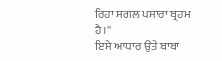ਰਿਹਾ ਸਗਲ ਪਸਾਰਾ ਬ੍ਰਹਮ ਹੈ।''
ਇਸੇ ਆਧਾਰ ਉਤੇ ਬਾਬਾ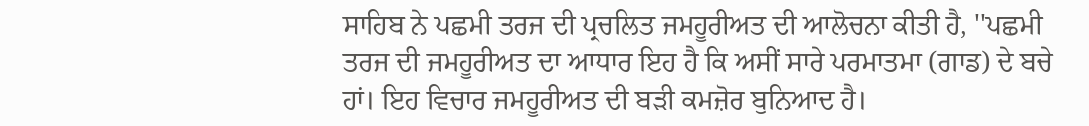ਸਾਹਿਬ ਨੇ ਪਛਮੀ ਤਰਜ ਦੀ ਪ੍ਰਚਲਿਤ ਜਮਹੂਰੀਅਤ ਦੀ ਆਲੋਚਨਾ ਕੀਤੀ ਹੈ, ''ਪਛਮੀ ਤਰਜ ਦੀ ਜਮਹੂਰੀਅਤ ਦਾ ਆਧਾਰ ਇਹ ਹੈ ਕਿ ਅਸੀਂ ਸਾਰੇ ਪਰਮਾਤਮਾ (ਗਾਡ) ਦੇ ਬਚੇ ਹਾਂ। ਇਹ ਵਿਚਾਰ ਜਮਹੂਰੀਅਤ ਦੀ ਬੜੀ ਕਮਜ਼ੋਰ ਬੁਨਿਆਦ ਹੈ।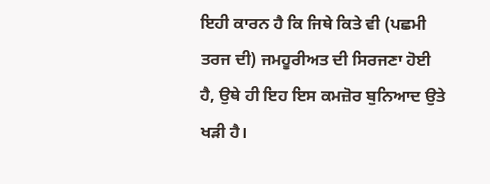ਇਹੀ ਕਾਰਨ ਹੈ ਕਿ ਜਿਥੇ ਕਿਤੇ ਵੀ (ਪਛਮੀ ਤਰਜ ਦੀ) ਜਮਹੂਰੀਅਤ ਦੀ ਸਿਰਜਣਾ ਹੋਈ ਹੈ, ਉਥੇ ਹੀ ਇਹ ਇਸ ਕਮਜ਼ੋਰ ਬੁਨਿਆਦ ਉਤੇ ਖੜੀ ਹੈ।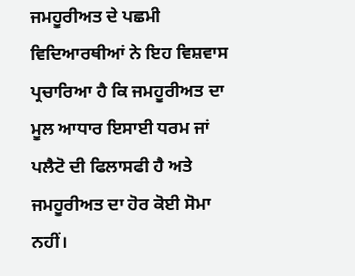ਜਮਹੂਰੀਅਤ ਦੇ ਪਛਮੀ ਵਿਦਿਆਰਥੀਆਂ ਨੇ ਇਹ ਵਿਸ਼ਵਾਸ ਪ੍ਰਚਾਰਿਆ ਹੈ ਕਿ ਜਮਹੂਰੀਅਤ ਦਾ ਮੂਲ ਆਧਾਰ ਇਸਾਈ ਧਰਮ ਜਾਂ ਪਲੈਟੋ ਦੀ ਫਿਲਾਸਫੀ ਹੈ ਅਤੇ ਜਮਹੂਰੀਅਤ ਦਾ ਹੋਰ ਕੋਈ ਸੋਮਾ ਨਹੀਂ।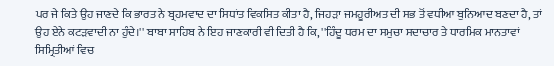ਪਰ ਜੇ ਕਿਤੇ ਉਹ ਜਾਣਦੇ ਕਿ ਭਾਰਤ ਨੇ ਬ੍ਰਹਮਵਾਦ ਦਾ ਸਿਧਾਂਤ ਵਿਕਸਿਤ ਕੀਤਾ ਹੈ, ਜਿਹੜਾ ਜਮਹੂਰੀਅਤ ਦੀ ਸਭ ਤੋਂ ਵਧੀਆ ਬੁਨਿਆਦ ਬਣਦਾ ਹੈ, ਤਾਂ ਉਹ ਏਨੇ ਕਟੜਵਾਦੀ ਨਾ ਹੁੰਦੇ।'' ਬਾਬਾ ਸਾਹਿਬ ਨੇ ਇਹ ਜਾਣਕਾਰੀ ਵੀ ਦਿਤੀ ਹੈ ਕਿ, ''ਹਿੰਦੂ ਧਰਮ ਦਾ ਸਮੁਚਾ ਸਦਾਚਾਰ ਤੇ ਧਾਰਮਿਕ ਮਾਨਤਾਵਾਂ ਸਿਮ੍ਰਿਤੀਆਂ ਵਿਚ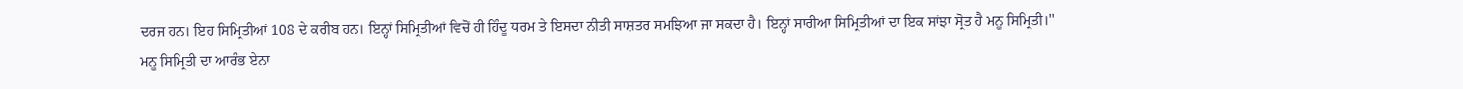ਦਰਜ ਹਨ। ਇਹ ਸਿਮ੍ਰਿਤੀਆਂ 108 ਦੇ ਕਰੀਬ ਹਨ। ਇਨ੍ਹਾਂ ਸਿਮ੍ਰਿਤੀਆਂ ਵਿਚੋਂ ਹੀ ਹਿੰਦੂ ਧਰਮ ਤੇ ਇਸਦਾ ਨੀਤੀ ਸਾਸ਼ਤਰ ਸਮਝਿਆ ਜਾ ਸਕਦਾ ਹੈ। ਇਨ੍ਹਾਂ ਸਾਰੀਆ ਸਿਮ੍ਰਿਤੀਆਂ ਦਾ ਇਕ ਸਾਂਝਾ ਸ੍ਰੋਤ ਹੈ ਮਨੂ ਸਿਮ੍ਰਿਤੀ।''
ਮਨੂ ਸਿਮ੍ਰਿਤੀ ਦਾ ਆਰੰਭ ਏਨਾ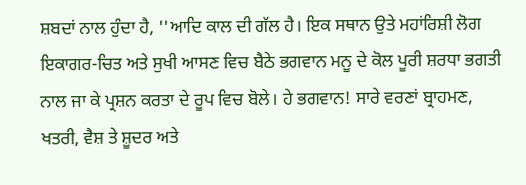ਸ਼ਬਦਾਂ ਨਾਲ ਹੁੰਦਾ ਹੈ, ''ਆਦਿ ਕਾਲ ਦੀ ਗੱਲ ਹੈ। ਇਕ ਸਥਾਨ ਉਤੇ ਮਹਾਂਰਿਸ਼ੀ ਲੋਗ ਇਕਾਗਰ-ਚਿਤ ਅਤੇ ਸੁਖੀ ਆਸਣ ਵਿਚ ਬੈਠੇ ਭਗਵਾਨ ਮਨੂ ਦੇ ਕੋਲ ਪੂਰੀ ਸ਼ਰਧਾ ਭਗਤੀ ਨਾਲ ਜਾ ਕੇ ਪ੍ਰਸ਼ਨ ਕਰਤਾ ਦੇ ਰੂਪ ਵਿਚ ਬੋਲੇ। ਹੇ ਭਗਵਾਨ! ਸਾਰੇ ਵਰਣਾਂ ਬ੍ਰਾਹਮਣ, ਖਤਰੀ, ਵੈਸ਼ ਤੇ ਸ਼ੂਦਰ ਅਤੇ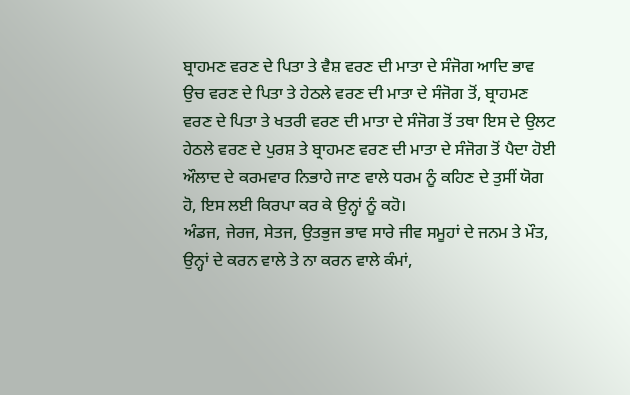ਬ੍ਰਾਹਮਣ ਵਰਣ ਦੇ ਪਿਤਾ ਤੇ ਵੈਸ਼ ਵਰਣ ਦੀ ਮਾਤਾ ਦੇ ਸੰਜੋਗ ਆਦਿ ਭਾਵ ਉਚ ਵਰਣ ਦੇ ਪਿਤਾ ਤੇ ਹੇਠਲੇ ਵਰਣ ਦੀ ਮਾਤਾ ਦੇ ਸੰਜੋਗ ਤੋਂ, ਬ੍ਰਾਹਮਣ ਵਰਣ ਦੇ ਪਿਤਾ ਤੇ ਖਤਰੀ ਵਰਣ ਦੀ ਮਾਤਾ ਦੇ ਸੰਜੋਗ ਤੋਂ ਤਥਾ ਇਸ ਦੇ ਉਲਟ ਹੇਠਲੇ ਵਰਣ ਦੇ ਪੁਰਸ਼ ਤੇ ਬ੍ਰਾਹਮਣ ਵਰਣ ਦੀ ਮਾਤਾ ਦੇ ਸੰਜੋਗ ਤੋਂ ਪੈਦਾ ਹੋਈ ਔਲਾਦ ਦੇ ਕਰਮਵਾਰ ਨਿਭਾਹੇ ਜਾਣ ਵਾਲੇ ਧਰਮ ਨੂੰ ਕਹਿਣ ਦੇ ਤੁਸੀਂ ਯੋਗ ਹੋ, ਇਸ ਲਈ ਕਿਰਪਾ ਕਰ ਕੇ ਉਨ੍ਹਾਂ ਨੂੰ ਕਹੋ।
ਅੰਡਜ, ਜੇਰਜ, ਸੇਤਜ, ਉਤਭੁਜ ਭਾਵ ਸਾਰੇ ਜੀਵ ਸਮੂਹਾਂ ਦੇ ਜਨਮ ਤੇ ਮੌਤ, ਉਨ੍ਹਾਂ ਦੇ ਕਰਨ ਵਾਲੇ ਤੇ ਨਾ ਕਰਨ ਵਾਲੇ ਕੰਮਾਂ,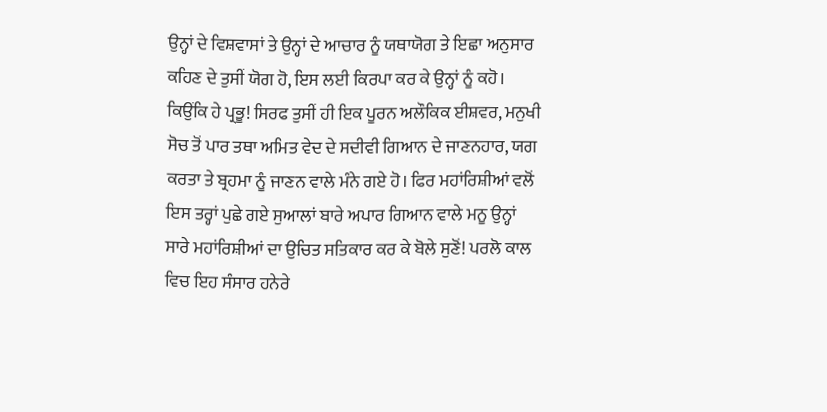ਉਨ੍ਹਾਂ ਦੇ ਵਿਸ਼ਵਾਸਾਂ ਤੇ ਉਨ੍ਹਾਂ ਦੇ ਆਚਾਰ ਨੂੰ ਯਥਾਯੋਗ ਤੇ ਇਛਾ ਅਨੁਸਾਰ ਕਹਿਣ ਦੇ ਤੁਸੀਂ ਯੋਗ ਹੋ, ਇਸ ਲਈ ਕਿਰਪਾ ਕਰ ਕੇ ਉਨ੍ਹਾਂ ਨੂੰ ਕਹੋ। ਕਿਉਂਕਿ ਹੇ ਪ੍ਰਭੂ! ਸਿਰਫ ਤੁਸੀਂ ਹੀ ਇਕ ਪੂਰਨ ਅਲੌਕਿਕ ਈਸ਼ਵਰ, ਮਨੁਖੀ ਸੋਚ ਤੋਂ ਪਾਰ ਤਥਾ ਅਮਿਤ ਵੇਦ ਦੇ ਸਦੀਵੀ ਗਿਆਨ ਦੇ ਜਾਣਨਹਾਰ, ਯਗ ਕਰਤਾ ਤੇ ਬ੍ਰਹਮਾ ਨੂੰ ਜਾਣਨ ਵਾਲੇ ਮੰਨੇ ਗਏ ਹੋ। ਫਿਰ ਮਹਾਂਰਿਸ਼ੀਆਂ ਵਲੋਂ ਇਸ ਤਰ੍ਹਾਂ ਪੁਛੇ ਗਏ ਸੁਆਲਾਂ ਬਾਰੇ ਅਪਾਰ ਗਿਆਨ ਵਾਲੇ ਮਨੂ ਉਨ੍ਹਾਂ ਸਾਰੇ ਮਹਾਂਰਿਸ਼ੀਆਂ ਦਾ ਉਚਿਤ ਸਤਿਕਾਰ ਕਰ ਕੇ ਬੋਲੇ ਸੁਣੋਂ! ਪਰਲੋ ਕਾਲ ਵਿਚ ਇਹ ਸੰਸਾਰ ਹਨੇਰੇ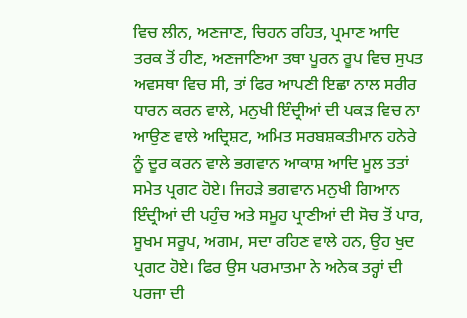ਵਿਚ ਲੀਨ, ਅਣਜਾਣ, ਚਿਹਨ ਰਹਿਤ, ਪ੍ਰਮਾਣ ਆਦਿ ਤਰਕ ਤੋਂ ਹੀਣ, ਅਣਜਾਣਿਆ ਤਥਾ ਪੂਰਨ ਰੂਪ ਵਿਚ ਸੁਪਤ ਅਵਸਥਾ ਵਿਚ ਸੀ, ਤਾਂ ਫਿਰ ਆਪਣੀ ਇਛਾ ਨਾਲ ਸਰੀਰ ਧਾਰਨ ਕਰਨ ਵਾਲੇ, ਮਨੁਖੀ ਇੰਦ੍ਰੀਆਂ ਦੀ ਪਕੜ ਵਿਚ ਨਾ ਆਉਣ ਵਾਲੇ ਅਦ੍ਰਿਸ਼ਟ, ਅਮਿਤ ਸਰਬਸ਼ਕਤੀਮਾਨ ਹਨੇਰੇ ਨੂੰ ਦੂਰ ਕਰਨ ਵਾਲੇ ਭਗਵਾਨ ਆਕਾਸ਼ ਆਦਿ ਮੂਲ ਤਤਾਂ ਸਮੇਤ ਪ੍ਰਗਟ ਹੋਏ। ਜਿਹੜੇ ਭਗਵਾਨ ਮਨੁਖੀ ਗਿਆਨ ਇੰਦ੍ਰੀਆਂ ਦੀ ਪਹੁੰਚ ਅਤੇ ਸਮੂਹ ਪ੍ਰਾਣੀਆਂ ਦੀ ਸੋਚ ਤੋਂ ਪਾਰ, ਸੂਖਮ ਸਰੂਪ, ਅਗਮ, ਸਦਾ ਰਹਿਣ ਵਾਲੇ ਹਨ, ਉਹ ਖੁਦ ਪ੍ਰਗਟ ਹੋਏ। ਫਿਰ ਉਸ ਪਰਮਾਤਮਾ ਨੇ ਅਨੇਕ ਤਰ੍ਹਾਂ ਦੀ ਪਰਜਾ ਦੀ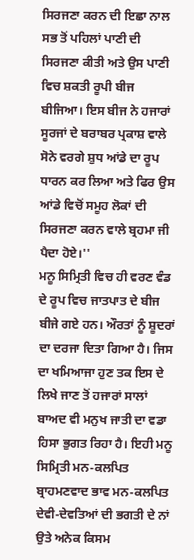ਸਿਰਜਣਾ ਕਰਨ ਦੀ ਇਛਾ ਨਾਲ ਸਭ ਤੋਂ ਪਹਿਲਾਂ ਪਾਣੀ ਦੀ ਸਿਰਜਣਾ ਕੀਤੀ ਅਤੇ ਉਸ ਪਾਣੀ ਵਿਚ ਸ਼ਕਤੀ ਰੂਪੀ ਬੀਜ ਬੀਜਿਆ। ਇਸ ਬੀਜ ਨੇ ਹਜਾਰਾਂ ਸੂਰਜਾਂ ਦੇ ਬਰਾਬਰ ਪ੍ਰਕਾਸ਼ ਵਾਲੇ ਸੋਨੇ ਵਰਗੇ ਸ਼ੁਧ ਆਂਡੇ ਦਾ ਰੂਪ ਧਾਰਨ ਕਰ ਲਿਆ ਅਤੇ ਫਿਰ ਉਸ ਆਂਡੇ ਵਿਚੋਂ ਸਮੂਹ ਲੋਕਾਂ ਦੀ ਸਿਰਜਣਾ ਕਰਨ ਵਾਲੇ ਬ੍ਰਹਮਾ ਜੀ ਪੈਦਾ ਹੋਏ।''
ਮਨੂ ਸਿਮ੍ਰਿਤੀ ਵਿਚ ਹੀ ਵਰਣ ਵੰਡ ਦੇ ਰੂਪ ਵਿਚ ਜਾਤਪਾਤ ਦੇ ਬੀਜ ਬੀਜੇ ਗਏ ਹਨ। ਔਰਤਾਂ ਨੂੰ ਸ਼ੂਦਰਾਂ ਦਾ ਦਰਜਾ ਦਿਤਾ ਗਿਆ ਹੈ। ਜਿਸ ਦਾ ਖਮਿਆਜਾ ਹੁਣ ਤਕ ਇਸ ਦੇ ਲਿਖੇ ਜਾਣ ਤੋਂ ਹਜਾਰਾਂ ਸਾਲਾਂ ਬਾਅਦ ਵੀ ਮਨੁਖ ਜਾਤੀ ਦਾ ਵਡਾ ਹਿਸਾ ਭੁਗਤ ਰਿਹਾ ਹੈ। ਇਹੀ ਮਨੂ ਸਿਮ੍ਰਿਤੀ ਮਨ-ਕਲਪਿਤ ਬ੍ਰਾਹਮਣਵਾਦ ਭਾਵ ਮਨ-ਕਲਪਿਤ ਦੇਵੀ-ਦੇਵਤਿਆਂ ਦੀ ਭਗਤੀ ਦੇ ਨਾਂ ਉਤੇ ਅਨੇਕ ਕਿਸਮ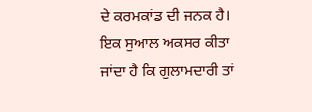ਦੇ ਕਰਮਕਾਂਡ ਦੀ ਜਨਕ ਹੈ। ਇਕ ਸੁਆਲ ਅਕਸਰ ਕੀਤਾ ਜਾਂਦਾ ਹੈ ਕਿ ਗੁਲਾਮਦਾਰੀ ਤਾਂ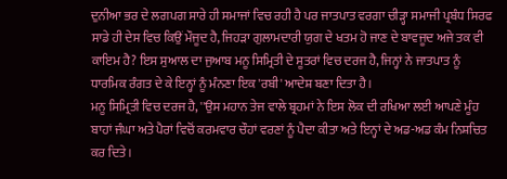ਦੁਨੀਆ ਭਰ ਦੇ ਲਗਪਗ ਸਾਰੇ ਹੀ ਸਮਾਜਾਂ ਵਿਚ ਰਹੀ ਹੈ ਪਰ ਜਾਤਪਾਤ ਵਰਗਾ ਚੀੜ੍ਹਾ ਸਮਾਜੀ ਪ੍ਰਬੰਧ ਸਿਰਫ ਸਾਡੇ ਹੀ ਦੇਸ ਵਿਚ ਕਿਉਂ ਮੌਜੂਦ ਹੈ, ਜਿਹੜਾ ਗੁਲਾਮਦਾਰੀ ਯੁਗ ਦੇ ਖਤਮ ਹੋ ਜਾਣ ਦੇ ਬਾਵਜੂਦ ਅਜੇ ਤਕ ਵੀ ਕਾਇਮ ਹੈ? ਇਸ ਸੁਆਲ ਦਾ ਜੁਆਬ ਮਨੂ ਸਿਮ੍ਰਿਤੀ ਦੇ ਸੂਤਰਾਂ ਵਿਚ ਦਰਜ ਹੈ, ਜਿਨ੍ਹਾਂ ਨੇ ਜਾਤਪਾਤ ਨੂੰ ਧਾਰਮਿਕ ਰੰਗਤ ਦੇ ਕੇ ਇਨ੍ਹਾਂ ਨੂੰ ਮੰਨਣਾ ਇਕ 'ਰਬੀ' ਆਦੇਸ਼ ਬਣਾ ਦਿਤਾ ਹੈ।
ਮਨੂ ਸਿਮ੍ਰਿਤੀ ਵਿਚ ਦਰਜ ਹੈ, ''ਉਸ ਮਹਾਨ ਤੇਜ ਵਾਲੇ ਬ੍ਰਹਮਾਂ ਨੇ ਇਸ ਲੋਕ ਦੀ ਰਖਿਆ ਲਈ ਆਪਣੇ ਮੂੰਹ ਬਾਹਾਂ ਜੰਘਾ ਅਤੇ ਪੈਰਾਂ ਵਿਚੋਂ ਕਰਮਵਾਰ ਚੌਹਾਂ ਵਰਣਾਂ ਨੂੰ ਪੈਦਾ ਕੀਤਾ ਅਤੇ ਇਨ੍ਹਾਂ ਦੇ ਅਡ-ਅਡ ਕੰਮ ਨਿਸ਼ਚਿਤ ਕਰ ਦਿਤੇ।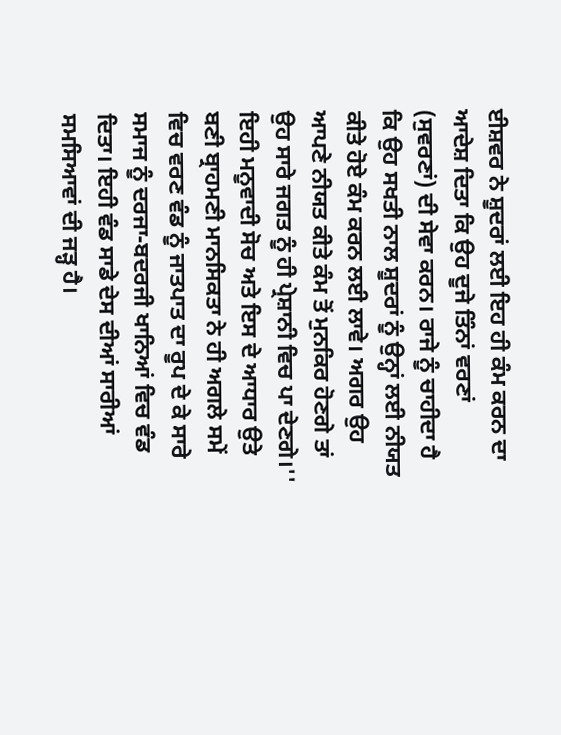ਈਸ਼ਵਰ ਨੇ ਸ਼ੂਦਰਾਂ ਲਈ ਇਹ ਹੀ ਕੰਮ ਕਰਨ ਦਾ ਆਦੇਸ਼ ਦਿਤਾ ਕਿ ਉਹ ਦੂਜੇ ਤਿੰਨਾਂ ਵਰਣਾਂ (ਸੁਵਰਣਾਂ) ਦੀ ਸੇਵਾ ਕਰਨ। ਰਾਜੇ ਨੂੰ ਚਾਹੀਦਾ ਹੈ ਕਿ ਉਹ ਸਖਤੀ ਨਾਲ ਸ਼ੂਦਰਾਂ ਨੂੰ ਉਨ੍ਹਾਂ ਲਈ ਨੀਯਤ ਕੀਤੇ ਹੋਏ ਕੰਮ ਕਰਨ ਲਈ ਲਾਵੇ। ਅਗਰ ਉਹ ਆਪਣੇ ਨੀਯਤ ਕੀਤੇ ਕੰਮ ਤੋਂ ਮੁਨਕਿਰ ਹੋਣਗੇ ਤਾਂ ਉਹ ਸਾਰੇ ਜਗਤ ਨੂੰ ਹੀ ਪ੍ਰੇਸ਼ਾਨੀ ਵਿਚ ਪਾ ਦੇਣਗੇ।'' ਇਹੀ ਮਨੂਵਾਦੀ ਸੋਚ ਅਤੇ ਇਸ ਦੇ ਆਧਾਰ ਉਤੇ ਬਣੀ ਬ੍ਰਾਹਮਣੀ ਮਾਨਸਿਕਤਾ ਨੇ ਹੀ ਅਗਲੇ ਸਮੇਂ ਵਿਚ ਵਰਣ ਵੰਡ ਨੂੰ ਜਾਤਪਾਤ ਦਾ ਰੂਪ ਦੇ ਕੇ ਸਾਰੇ ਸਮਾਜ ਨੂੰ ਦਰਜਾ-ਬਦਰਜੀ ਖਾਨਿਆਂ ਵਿਚ ਵੰਡ ਦਿਤਾ। ਇਹੀ ਵੰਡ ਸਾਡੇ ਦੇਸ ਦੀਆਂ ਸਾਰੀਆਂ ਸਮਸਿਆਵਾਂ ਦੀ ਜੜ੍ਹ ਹੈ।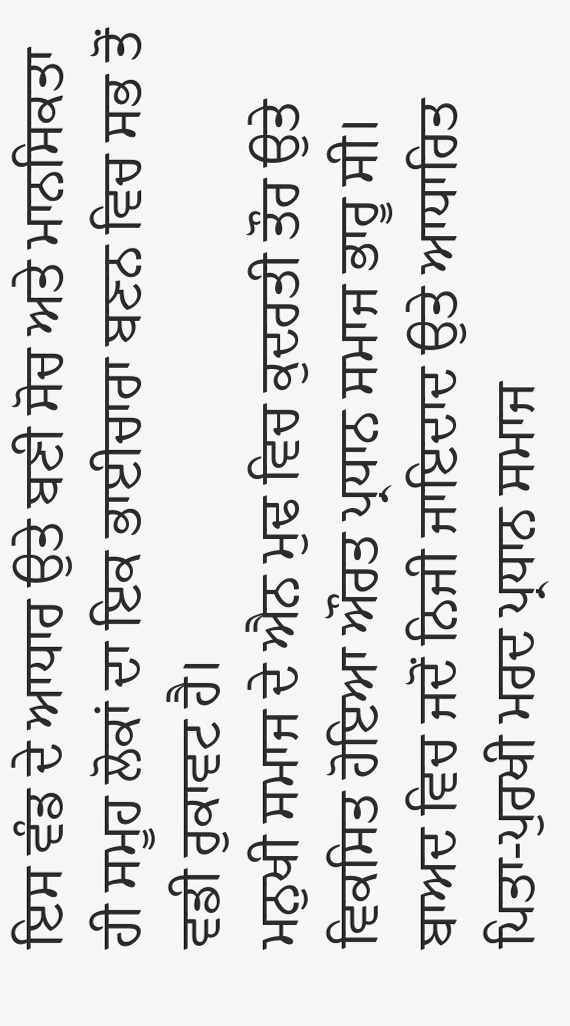ਇਸ ਵੰਡ ਦੇ ਆਧਾਰ ਉਤੇ ਬਣੀ ਸੋਚ ਅਤੇ ਮਾਨਸਿਕਤਾ ਹੀ ਸਮੂਹ ਲੋਕਾਂ ਦਾ ਇਕ ਭਾਈਚਾਰਾ ਬਣਨ ਵਿਚ ਸਭ ਤੋਂ ਵਡੀ ਰੁਕਾਵਟ ਹੈ।
ਮਨੁਖੀ ਸਮਾਜ ਦੇ ਐਨ ਮੁਢ ਵਿਚ ਕੁਦਰਤੀ ਤੌਰ ਉਤੇ ਵਿਕਸਿਤ ਹੋਇਆ ਔਰਤ ਪ੍ਰਧਾਨ ਸਮਾਜ ਭਾਰੂ ਸੀ। ਬਾਅਦ ਵਿਚ ਜਦੋਂ ਨਿਜੀ ਜਾਇਦਾਦ ਉਤੇ ਆਧਾਰਿਤ ਪਿਤਾ-ਪੁਰਖੀ ਮਰਦ ਪ੍ਰਧਾਨ ਸਮਾਜ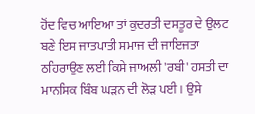ਹੋਂਦ ਵਿਚ ਆਇਆ ਤਾਂ ਕੁਦਰਤੀ ਦਸਤੂਰ ਦੇ ਉਲਟ ਬਣੇ ਇਸ ਜਾਤਪਾਤੀ ਸਮਾਜ ਦੀ ਜਾਇਜਤਾ ਠਹਿਰਾਉਣ ਲਈ ਕਿਸੇ ਜਾਅਲੀ 'ਰਬੀ' ਹਸਤੀ ਦਾ ਮਾਨਸਿਕ ਬਿੰਬ ਘੜਨ ਦੀ ਲੋੜ ਪਈ। ਉਸੇ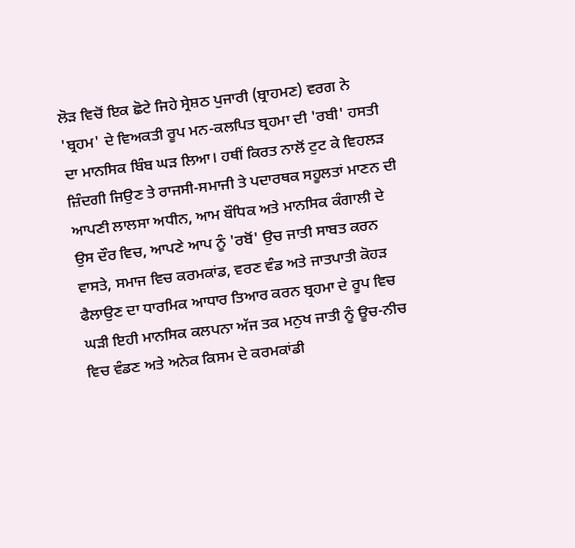ਲੋੜ ਵਿਚੋਂ ਇਕ ਛੋਟੇ ਜਿਹੇ ਸ੍ਰੇਸ਼ਠ ਪੁਜਾਰੀ (ਬ੍ਰਾਹਮਣ) ਵਰਗ ਨੇ 'ਬ੍ਰਹਮ' ਦੇ ਵਿਅਕਤੀ ਰੂਪ ਮਨ-ਕਲਪਿਤ ਬ੍ਰਹਮਾ ਦੀ 'ਰਬੀ' ਹਸਤੀ ਦਾ ਮਾਨਸਿਕ ਬਿੰਬ ਘੜ ਲਿਆ। ਹਥੀਂ ਕਿਰਤ ਨਾਲੋਂ ਟੁਟ ਕੇ ਵਿਹਲੜ ਜ਼ਿੰਦਗੀ ਜਿਉਣ ਤੇ ਰਾਜਸੀ-ਸਮਾਜੀ ਤੇ ਪਦਾਰਥਕ ਸਹੂਲਤਾਂ ਮਾਣਨ ਦੀ ਆਪਣੀ ਲਾਲਸਾ ਅਧੀਨ, ਆਮ ਬੌਧਿਕ ਅਤੇ ਮਾਨਸਿਕ ਕੰਗਾਲੀ ਦੇ ਉਸ ਦੌਰ ਵਿਚ, ਆਪਣੇ ਆਪ ਨੂੰ 'ਰਬੋਂ' ਉਚ ਜਾਤੀ ਸਾਬਤ ਕਰਨ ਵਾਸਤੇ, ਸਮਾਜ ਵਿਚ ਕਰਮਕਾਂਡ, ਵਰਣ ਵੰਡ ਅਤੇ ਜਾਤਪਾਤੀ ਕੋਹੜ ਫੈਲਾਉਣ ਦਾ ਧਾਰਮਿਕ ਆਧਾਰ ਤਿਆਰ ਕਰਨ ਬ੍ਰਹਮਾ ਦੇ ਰੂਪ ਵਿਚ ਘੜੀ ਇਹੀ ਮਾਨਸਿਕ ਕਲਪਨਾ ਅੱਜ ਤਕ ਮਨੁਖ ਜਾਤੀ ਨੂੰ ਊਚ-ਨੀਚ ਵਿਚ ਵੰਡਣ ਅਤੇ ਅਨੇਕ ਕਿਸਮ ਦੇ ਕਰਮਕਾਂਡੀ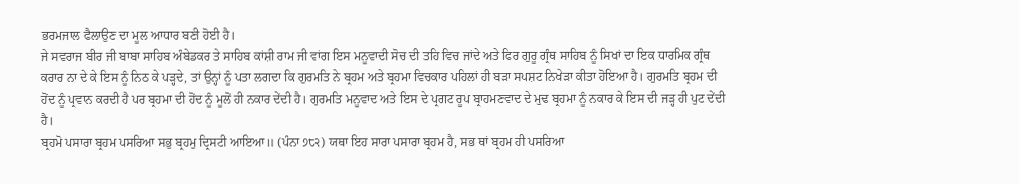ਭਰਮਜਾਲ ਫੈਲਾਉਣ ਦਾ ਮੂਲ ਆਧਾਰ ਬਣੀ ਹੋਈ ਹੈ।
ਜੇ ਸਵਰਾਜ ਬੀਰ ਜੀ ਬਾਬਾ ਸਾਹਿਬ ਅੰਬੇਡਕਰ ਤੇ ਸਾਹਿਬ ਕਾਂਸ਼ੀ ਰਾਮ ਜੀ ਵਾਂਗ ਇਸ ਮਨੂਵਾਦੀ ਸੋਚ ਦੀ ਤਹਿ ਵਿਚ ਜਾਂਦੇ ਅਤੇ ਫਿਰ ਗੁਰੂ ਗ੍ਰੰਥ ਸਾਹਿਬ ਨੂੰ ਸਿਖਾਂ ਦਾ ਇਕ ਧਾਰਮਿਕ ਗ੍ਰੰਥ ਕਰਾਰ ਨਾ ਦੇ ਕੇ ਇਸ ਨੂੰ ਨਿਠ ਕੇ ਪੜ੍ਹਦੇ, ਤਾਂ ਉਨ੍ਹਾਂ ਨੂੰ ਪਤਾ ਲਗਦਾ ਕਿ ਗੁਰਮਤਿ ਨੇ ਬ੍ਰਹਮ ਅਤੇ ਬ੍ਰਹਮਾ ਵਿਚਕਾਰ ਪਹਿਲਾਂ ਹੀ ਬੜਾ ਸਪਸ਼ਟ ਨਿਖੇੜਾ ਕੀਤਾ ਹੋਇਆ ਹੈ। ਗੁਰਮਤਿ ਬ੍ਰਹਮ ਦੀ ਹੋਂਦ ਨੂੰ ਪ੍ਰਵਾਨ ਕਰਦੀ ਹੈ ਪਰ ਬ੍ਰਹਮਾ ਦੀ ਹੋਂਦ ਨੂੰ ਮੂਲੋਂ ਹੀ ਨਕਾਰ ਦੇਂਦੀ ਹੈ। ਗੁਰਮਤਿ ਮਨੂਵਾਦ ਅਤੇ ਇਸ ਦੇ ਪ੍ਰਗਟ ਰੂਪ ਬ੍ਰਾਹਮਣਵਾਦ ਦੇ ਮੁਢ ਬ੍ਰਹਮਾ ਨੂੰ ਨਕਾਰ ਕੇ ਇਸ ਦੀ ਜੜ੍ਹ ਹੀ ਪੁਟ ਦੇਂਦੀ ਹੈ।
ਬ੍ਰਹਮੋ ਪਸਾਰਾ ਬ੍ਰਹਮ ਪਸਰਿਆ ਸਭੁ ਬ੍ਰਹਮੁ ਦ੍ਰਿਸਟੀ ਆਇਆ॥ (ਪੰਨਾ ੭੮੨) ਯਥਾ ਇਹ ਸਾਰਾ ਪਸਾਰਾ ਬ੍ਰਹਮ ਹੈ, ਸਭ ਥਾਂ ਬ੍ਰਹਮ ਹੀ ਪਸਰਿਆ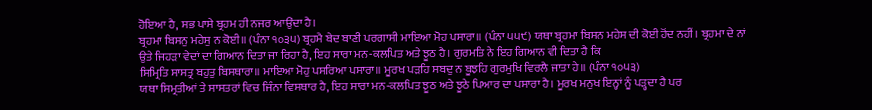ਹੋਇਆ ਹੈ, ਸਭ ਪਾਸੇ ਬ੍ਰਹਮ ਹੀ ਨਜਰ ਆਉਂਦਾ ਹੈ।
ਬ੍ਰਹਮਾ ਬਿਸਨੁ ਮਹੇਸੁ ਨ ਕੋਈ॥ (ਪੰਨਾ ੧੦੩੫) ਬ੍ਰਹਮੈ ਬੇਦ ਬਾਣੀ ਪਰਗਾਸੀ ਮਾਇਆ ਮੋਹ ਪਸਾਰਾ॥ (ਪੰਨਾ ੫੫੯) ਯਥਾ ਬ੍ਰਹਮਾ ਬਿਸਨ ਮਹੇਸ ਦੀ ਕੋਈ ਹੋਂਦ ਨਹੀਂ। ਬ੍ਰਹਮਾ ਦੇ ਨਾਂ ਉਤੇ ਜਿਹੜਾ ਵੇਦਾਂ ਦਾ ਗਿਆਨ ਦਿਤਾ ਜਾ ਰਿਹਾ ਹੈ, ਇਹ ਸਾਰਾ ਮਨ-ਕਲਪਿਤ ਅਤੇ ਝੂਠ ਹੈ। ਗੁਰਮਤਿ ਨੇ ਇਹ ਗਿਆਨ ਵੀ ਦਿਤਾ ਹੈ ਕਿ
ਸਿਮ੍ਰਿਤਿ ਸਾਸਤ੍ਰ ਬਹੁਤੁ ਬਿਸਥਾਰਾ॥ ਮਾਇਆ ਮੋਹੁ ਪਸਰਿਆ ਪਸਾਰਾ॥ ਮੂਰਖ ਪੜਹਿ ਸਬਦੁ ਨ ਬੂਝਹਿ ਗੁਰਮੁਖਿ ਵਿਰਲੈ ਜਾਤਾ ਹੇ॥ (ਪੰਨਾ ੧੦੫੩)
ਯਥਾ ਸਿਮ੍ਰਤੀਆਂ ਤੇ ਸਾਸਤਰਾਂ ਵਿਚ ਜਿੰਨਾ ਵਿਸਥਾਰ ਹੈ, ਇਹ ਸਾਰਾ ਮਨ-ਕਲਪਿਤ ਝੂਠ ਅਤੇ ਝੂਠੇ ਪਿਆਰ ਦਾ ਪਸਾਰਾ ਹੈ। ਮੂਰਖ ਮਨੁਖ ਇਨ੍ਹਾਂ ਨੂੰ ਪੜ੍ਹਦਾ ਹੈ ਪਰ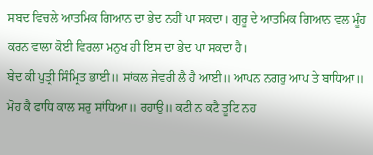ਸਬਦ ਵਿਚਲੇ ਆਤਮਿਕ ਗਿਆਨ ਦਾ ਭੇਦ ਨਹੀਂ ਪਾ ਸਕਦਾ। ਗੁਰੂ ਦੇ ਆਤਮਿਕ ਗਿਆਨ ਵਲ ਮੂੰਹ ਕਰਨ ਵਾਲਾ ਕੋਈ ਵਿਰਲਾ ਮਨੁਖ ਹੀ ਇਸ ਦਾ ਭੇਦ ਪਾ ਸਕਦਾ ਹੈ।
ਬੇਦ ਕੀ ਪੁਤ੍ਰੀ ਸਿੰਮ੍ਰਿਤ ਭਾਈ॥ ਸਾਂਕਲ ਜੇਵਰੀ ਲੈ ਹੈ ਆਈ॥ ਆਪਨ ਨਗਰੁ ਆਪ ਤੇ ਬਾਧਿਆ॥ ਮੋਹ ਕੈ ਫਾਧਿ ਕਾਲ ਸਰੁ ਸਾਂਧਿਆ॥ ਰਹਾਉ॥ ਕਟੀ ਨ ਕਟੈ ਤੂਟਿ ਨਹ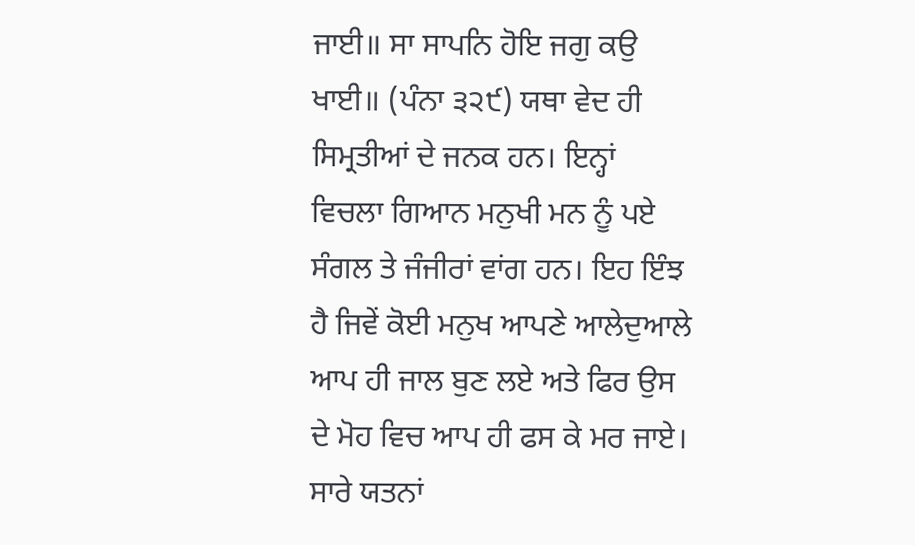ਜਾਈ॥ ਸਾ ਸਾਪਨਿ ਹੋਇ ਜਗੁ ਕਉ ਖਾਈ॥ (ਪੰਨਾ ੩੨੯) ਯਥਾ ਵੇਦ ਹੀ ਸਿਮ੍ਰਤੀਆਂ ਦੇ ਜਨਕ ਹਨ। ਇਨ੍ਹਾਂ ਵਿਚਲਾ ਗਿਆਨ ਮਨੁਖੀ ਮਨ ਨੂੰ ਪਏ ਸੰਗਲ ਤੇ ਜੰਜੀਰਾਂ ਵਾਂਗ ਹਨ। ਇਹ ਇੰਝ ਹੈ ਜਿਵੇਂ ਕੋਈ ਮਨੁਖ ਆਪਣੇ ਆਲੇਦੁਆਲੇ ਆਪ ਹੀ ਜਾਲ ਬੁਣ ਲਏ ਅਤੇ ਫਿਰ ਉਸ ਦੇ ਮੋਹ ਵਿਚ ਆਪ ਹੀ ਫਸ ਕੇ ਮਰ ਜਾਏ। ਸਾਰੇ ਯਤਨਾਂ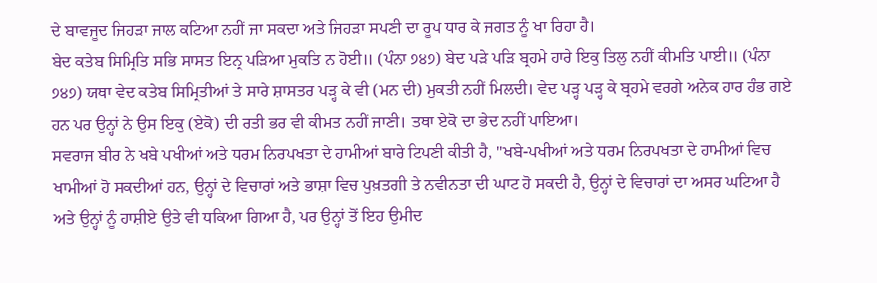ਦੇ ਬਾਵਜੂਦ ਜਿਹੜਾ ਜਾਲ ਕਟਿਆ ਨਹੀਂ ਜਾ ਸਕਦਾ ਅਤੇ ਜਿਹੜਾ ਸਪਣੀ ਦਾ ਰੂਪ ਧਾਰ ਕੇ ਜਗਤ ਨੂੰ ਖਾ ਰਿਹਾ ਹੈ।
ਬੇਦ ਕਤੇਬ ਸਿਮ੍ਰਿਤਿ ਸਭਿ ਸਾਸਤ ਇਨ੍ਰ ਪੜਿਆ ਮੁਕਤਿ ਨ ਹੋਈ॥ (ਪੰਨਾ ੭੪੭) ਬੇਦ ਪੜੇ ਪੜਿ ਬ੍ਰਹਮੇ ਹਾਰੇ ਇਕੁ ਤਿਲੁ ਨਹੀਂ ਕੀਮਤਿ ਪਾਈ॥ (ਪੰਨਾ ੭੪੭) ਯਥਾ ਵੇਦ ਕਤੇਬ ਸਿਮ੍ਰਿਤੀਆਂ ਤੇ ਸਾਰੇ ਸ਼ਾਸਤਰ ਪੜ੍ਹ ਕੇ ਵੀ (ਮਨ ਦੀ) ਮੁਕਤੀ ਨਹੀਂ ਮਿਲਦੀ। ਵੇਦ ਪੜ੍ਹ ਪੜ੍ਹ ਕੇ ਬ੍ਰਹਮੇ ਵਰਗੇ ਅਨੇਕ ਹਾਰ ਹੰਭ ਗਏ ਹਨ ਪਰ ਉਨ੍ਹਾਂ ਨੇ ਉਸ ਇਕੁ (ਏਕੋ) ਦੀ ਰਤੀ ਭਰ ਵੀ ਕੀਮਤ ਨਹੀਂ ਜਾਣੀ। ਤਥਾ ਏਕੋ ਦਾ ਭੇਦ ਨਹੀਂ ਪਾਇਆ।
ਸਵਰਾਜ ਬੀਰ ਨੇ ਖਬੇ ਪਖੀਆਂ ਅਤੇ ਧਰਮ ਨਿਰਪਖਤਾ ਦੇ ਹਾਮੀਆਂ ਬਾਰੇ ਟਿਪਣੀ ਕੀਤੀ ਹੈ, ''ਖਬੇ-ਪਖੀਆਂ ਅਤੇ ਧਰਮ ਨਿਰਪਖਤਾ ਦੇ ਹਾਮੀਆਂ ਵਿਚ ਖਾਮੀਆਂ ਹੋ ਸਕਦੀਆਂ ਹਨ, ਉਨ੍ਹਾਂ ਦੇ ਵਿਚਾਰਾਂ ਅਤੇ ਭਾਸ਼ਾ ਵਿਚ ਪੁਖ਼ਤਗੀ ਤੇ ਨਵੀਨਤਾ ਦੀ ਘਾਟ ਹੋ ਸਕਦੀ ਹੈ, ਉਨ੍ਹਾਂ ਦੇ ਵਿਚਾਰਾਂ ਦਾ ਅਸਰ ਘਟਿਆ ਹੈ ਅਤੇ ਉਨ੍ਹਾਂ ਨੂੰ ਹਾਸ਼ੀਏ ਉਤੇ ਵੀ ਧਕਿਆ ਗਿਆ ਹੈ, ਪਰ ਉਨ੍ਹਾਂ ਤੋਂ ਇਹ ਉਮੀਦ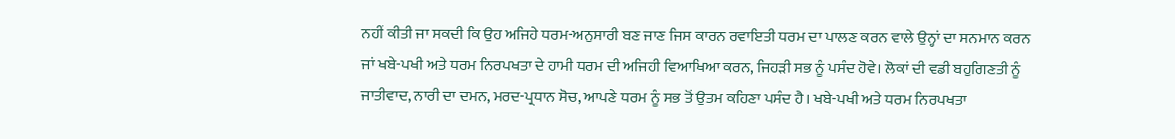ਨਹੀਂ ਕੀਤੀ ਜਾ ਸਕਦੀ ਕਿ ਉਹ ਅਜਿਹੇ ਧਰਮ-ਅਨੁਸਾਰੀ ਬਣ ਜਾਣ ਜਿਸ ਕਾਰਨ ਰਵਾਇਤੀ ਧਰਮ ਦਾ ਪਾਲਣ ਕਰਨ ਵਾਲੇ ਉਨ੍ਹਾਂ ਦਾ ਸਨਮਾਨ ਕਰਨ ਜਾਂ ਖਬੇ-ਪਖੀ ਅਤੇ ਧਰਮ ਨਿਰਪਖਤਾ ਦੇ ਹਾਮੀ ਧਰਮ ਦੀ ਅਜਿਹੀ ਵਿਆਖਿਆ ਕਰਨ, ਜਿਹੜੀ ਸਭ ਨੂੰ ਪਸੰਦ ਹੋਵੇ। ਲੋਕਾਂ ਦੀ ਵਡੀ ਬਹੁਗਿਣਤੀ ਨੂੰ ਜਾਤੀਵਾਦ, ਨਾਰੀ ਦਾ ਦਮਨ, ਮਰਦ-ਪ੍ਰਧਾਨ ਸੋਚ, ਆਪਣੇ ਧਰਮ ਨੂੰ ਸਭ ਤੋਂ ਉਤਮ ਕਹਿਣਾ ਪਸੰਦ ਹੈ। ਖਬੇ-ਪਖੀ ਅਤੇ ਧਰਮ ਨਿਰਪਖਤਾ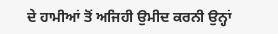ਦੇ ਹਾਮੀਆਂ ਤੋਂ ਅਜਿਹੀ ਉਮੀਦ ਕਰਨੀ ਉਨ੍ਹਾਂ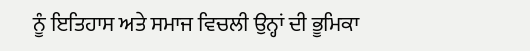ਨੂੰ ਇਤਿਹਾਸ ਅਤੇ ਸਮਾਜ ਵਿਚਲੀ ਉਨ੍ਹਾਂ ਦੀ ਭੂਮਿਕਾ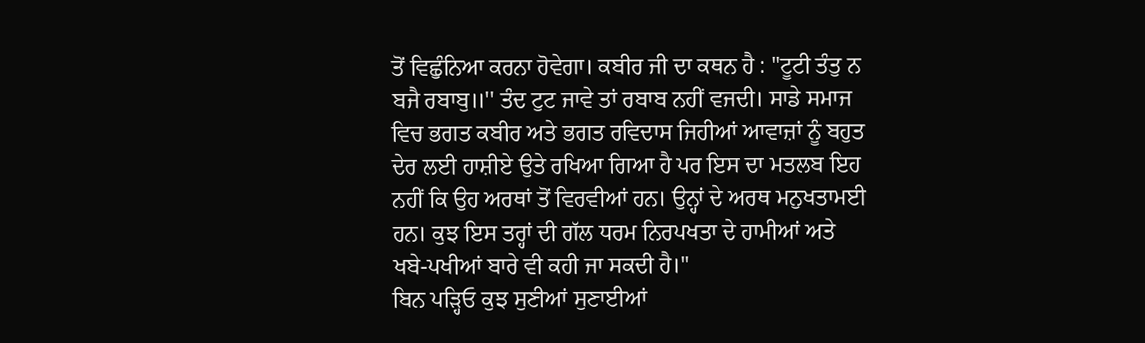ਤੋਂ ਵਿਛੁੰਨਿਆ ਕਰਨਾ ਹੋਵੇਗਾ। ਕਬੀਰ ਜੀ ਦਾ ਕਥਨ ਹੈ : ''ਟੂਟੀ ਤੰਤੁ ਨ ਬਜੈ ਰਬਾਬੁ॥'' ਤੰਦ ਟੁਟ ਜਾਵੇ ਤਾਂ ਰਬਾਬ ਨਹੀਂ ਵਜਦੀ। ਸਾਡੇ ਸਮਾਜ ਵਿਚ ਭਗਤ ਕਬੀਰ ਅਤੇ ਭਗਤ ਰਵਿਦਾਸ ਜਿਹੀਆਂ ਆਵਾਜ਼ਾਂ ਨੂੰ ਬਹੁਤ ਦੇਰ ਲਈ ਹਾਸ਼ੀਏ ਉਤੇ ਰਖਿਆ ਗਿਆ ਹੈ ਪਰ ਇਸ ਦਾ ਮਤਲਬ ਇਹ ਨਹੀਂ ਕਿ ਉਹ ਅਰਥਾਂ ਤੋਂ ਵਿਰਵੀਆਂ ਹਨ। ਉਨ੍ਹਾਂ ਦੇ ਅਰਥ ਮਨੁਖਤਾਮਈ ਹਨ। ਕੁਝ ਇਸ ਤਰ੍ਹਾਂ ਦੀ ਗੱਲ ਧਰਮ ਨਿਰਪਖਤਾ ਦੇ ਹਾਮੀਆਂ ਅਤੇ ਖਬੇ-ਪਖੀਆਂ ਬਾਰੇ ਵੀ ਕਹੀ ਜਾ ਸਕਦੀ ਹੈ।''
ਬਿਨ ਪੜ੍ਹਿਓ ਕੁਝ ਸੁਣੀਆਂ ਸੁਣਾਈਆਂ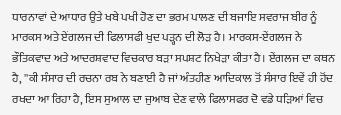ਧਾਰਨਾਵਾਂ ਦੇ ਆਧਾਰ ਉਤੇ ਖਬੇ ਪਖੀ ਹੋਣ ਦਾ ਭਰਮ ਪਾਲਣ ਦੀ ਬਜਾਇ ਸਵਰਾਜ ਬੀਰ ਨੂੰ ਮਾਰਕਸ ਅਤੇ ਏਂਗਲਜ ਦੀ ਫਿਲਾਸਫੀ ਖੁਦ ਪੜ੍ਹਨ ਦੀ ਲੋੜ ਹੈ। ਮਾਰਕਸ-ਏਂਗਲਜ ਨੇ ਭੌਤਿਕਵਾਦ ਅਤੇ ਆਦਰਸ਼ਵਾਦ ਵਿਚਕਾਰ ਬੜਾ ਸਪਸ਼ਟ ਨਿਖੇੜਾ ਕੀਤਾ ਹੈ। ਏਂਗਲਜ ਦਾ ਕਥਨ ਹੈ, ''ਕੀ ਸੰਸਾਰ ਦੀ ਰਚਨਾ ਰਬ ਨੇ ਬਣਾਈ ਹੈ ਜਾਂ ਅੰਤਹੀਣ ਆਦਿਕਾਲ ਤੋਂ ਸੰਸਾਰ ਇਵੇਂ ਹੀ ਹੋਂਦ ਰਖਦਾ ਆ ਰਿਹਾ ਹੈ, ਇਸ ਸੁਆਲ ਦਾ ਜੁਆਬ ਦੇਣ ਵਾਲੇ ਫਿਲਾਸਫਰ ਦੋ ਵਡੇ ਧੜਿਆਂ ਵਿਚ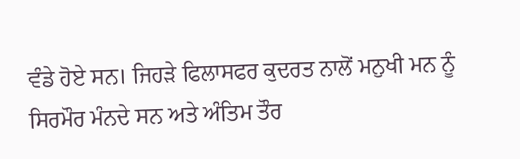ਵੰਡੇ ਹੋਏ ਸਨ। ਜਿਹੜੇ ਫਿਲਾਸਫਰ ਕੁਦਰਤ ਨਾਲੋਂ ਮਨੁਖੀ ਮਨ ਨੂੰ ਸਿਰਮੌਰ ਮੰਨਦੇ ਸਨ ਅਤੇ ਅੰਤਿਮ ਤੌਰ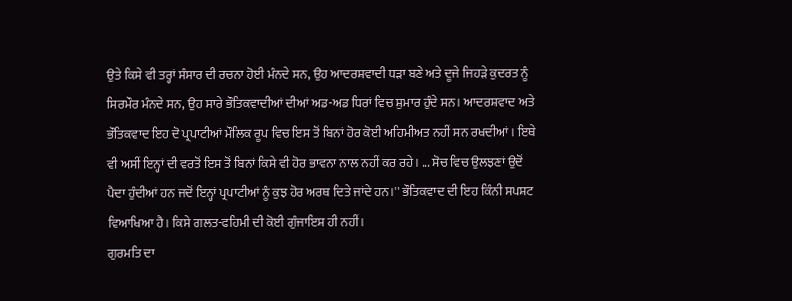ਉਤੇ ਕਿਸੇ ਵੀ ਤਰ੍ਹਾਂ ਸੰਸਾਰ ਦੀ ਰਚਨਾ ਹੋਈ ਮੰਨਦੇ ਸਨ, ਉਹ ਆਦਰਸ਼ਵਾਦੀ ਧੜਾ ਬਣੇ ਅਤੇ ਦੂਜੇ ਜਿਹੜੇ ਕੁਦਰਤ ਨੂੰ ਸਿਰਮੌਰ ਮੰਨਦੇ ਸਨ, ਉਹ ਸਾਰੇ ਭੌਤਿਕਵਾਦੀਆਂ ਦੀਆਂ ਅਡ-ਅਡ ਧਿਰਾਂ ਵਿਚ ਸ਼ੁਮਾਰ ਹੁੰਦੇ ਸਨ। ਆਦਰਸ਼ਵਾਦ ਅਤੇ ਭੌਤਿਕਵਾਦ ਇਹ ਦੋ ਪ੍ਰਪਾਟੀਆਂ ਮੌਲਿਕ ਰੂਪ ਵਿਚ ਇਸ ਤੋਂ ਬਿਨਾਂ ਹੋਰ ਕੋਈ ਅਹਿਮੀਅਤ ਨਹੀਂ ਸਨ ਰਖਦੀਆਂ। ਇਥੇ ਵੀ ਅਸੀਂ ਇਨ੍ਹਾਂ ਦੀ ਵਰਤੋਂ ਇਸ ਤੋਂ ਬਿਨਾਂ ਕਿਸੇ ਵੀ ਹੋਰ ਭਾਵਨਾ ਨਾਲ ਨਹੀਂ ਕਰ ਰਹੇ। ... ਸੋਚ ਵਿਚ ਉਲਝਣਾਂ ਉਦੋਂ ਪੈਦਾ ਹੁੰਦੀਆਂ ਹਨ ਜਦੋਂ ਇਨ੍ਹਾਂ ਪ੍ਰਪਾਟੀਆਂ ਨੂੰ ਕੁਝ ਹੋਰ ਅਰਥ ਦਿਤੇ ਜਾਂਦੇ ਹਨ।'' ਭੌਤਿਕਵਾਦ ਦੀ ਇਹ ਕਿੰਨੀ ਸਪਸ਼ਟ ਵਿਆਖਿਆ ਹੈ। ਕਿਸੇ ਗਲਤ-ਫਹਿਮੀ ਦੀ ਕੋਈ ਗੁੰਜਾਇਸ਼ ਹੀ ਨਹੀਂ।
ਗੁਰਮਤਿ ਦਾ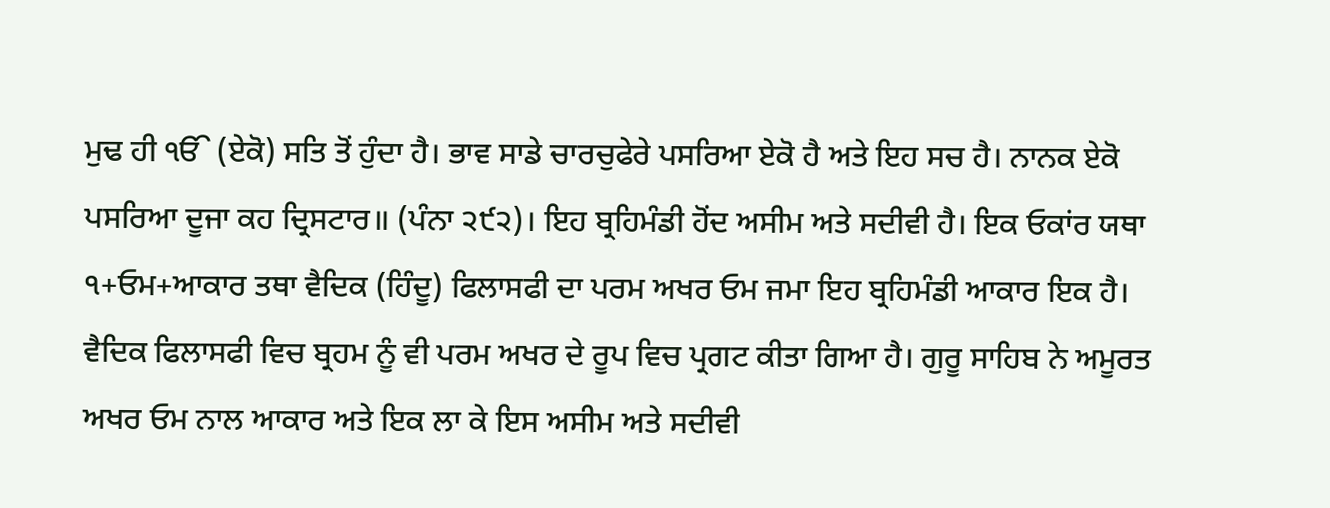ਮੁਢ ਹੀ ੴ (ਏਕੋ) ਸਤਿ ਤੋਂ ਹੁੰਦਾ ਹੈ। ਭਾਵ ਸਾਡੇ ਚਾਰਚੁਫੇਰੇ ਪਸਰਿਆ ਏਕੋ ਹੈ ਅਤੇ ਇਹ ਸਚ ਹੈ। ਨਾਨਕ ਏਕੋ ਪਸਰਿਆ ਦੂਜਾ ਕਹ ਦ੍ਰਿਸਟਾਰ॥ (ਪੰਨਾ ੨੯੨)। ਇਹ ਬ੍ਰਹਿਮੰਡੀ ਹੋਂਦ ਅਸੀਮ ਅਤੇ ਸਦੀਵੀ ਹੈ। ਇਕ ਓਕਾਂਰ ਯਥਾ ੧+ਓਮ+ਆਕਾਰ ਤਥਾ ਵੈਦਿਕ (ਹਿੰਦੂ) ਫਿਲਾਸਫੀ ਦਾ ਪਰਮ ਅਖਰ ਓਮ ਜਮਾ ਇਹ ਬ੍ਰਹਿਮੰਡੀ ਆਕਾਰ ਇਕ ਹੈ। ਵੈਦਿਕ ਫਿਲਾਸਫੀ ਵਿਚ ਬ੍ਰਹਮ ਨੂੰ ਵੀ ਪਰਮ ਅਖਰ ਦੇ ਰੂਪ ਵਿਚ ਪ੍ਰਗਟ ਕੀਤਾ ਗਿਆ ਹੈ। ਗੁਰੂ ਸਾਹਿਬ ਨੇ ਅਮੂਰਤ ਅਖਰ ਓਮ ਨਾਲ ਆਕਾਰ ਅਤੇ ਇਕ ਲਾ ਕੇ ਇਸ ਅਸੀਮ ਅਤੇ ਸਦੀਵੀ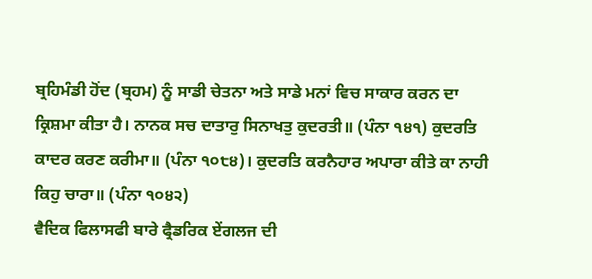ਬ੍ਰਹਿਮੰਡੀ ਹੋਂਦ (ਬ੍ਰਹਮ) ਨੂੰ ਸਾਡੀ ਚੇਤਨਾ ਅਤੇ ਸਾਡੇ ਮਨਾਂ ਵਿਚ ਸਾਕਾਰ ਕਰਨ ਦਾ ਕ੍ਰਿਸ਼ਮਾ ਕੀਤਾ ਹੈ। ਨਾਨਕ ਸਚ ਦਾਤਾਰੁ ਸਿਨਾਖਤੁ ਕੁਦਰਤੀ॥ (ਪੰਨਾ ੧੪੧) ਕੁਦਰਤਿ ਕਾਦਰ ਕਰਣ ਕਰੀਮਾ॥ (ਪੰਨਾ ੧੦੮੪)। ਕੁਦਰਤਿ ਕਰਨੈਹਾਰ ਅਪਾਰਾ ਕੀਤੇ ਕਾ ਨਾਹੀ ਕਿਹੁ ਚਾਰਾ॥ (ਪੰਨਾ ੧੦੪੨)
ਵੈਦਿਕ ਫਿਲਾਸਫੀ ਬਾਰੇ ਫ੍ਰੈਡਰਿਕ ਏਂਗਲਜ ਦੀ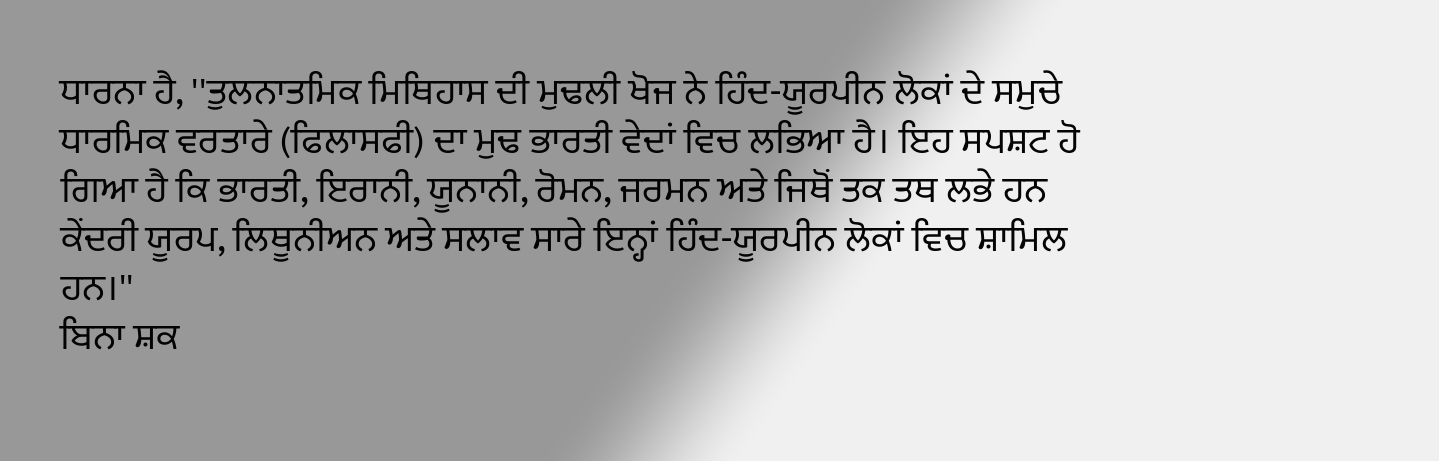ਧਾਰਨਾ ਹੈ, ''ਤੁਲਨਾਤਮਿਕ ਮਿਥਿਹਾਸ ਦੀ ਮੁਢਲੀ ਖੋਜ ਨੇ ਹਿੰਦ-ਯੂਰਪੀਨ ਲੋਕਾਂ ਦੇ ਸਮੁਚੇ ਧਾਰਮਿਕ ਵਰਤਾਰੇ (ਫਿਲਾਸਫੀ) ਦਾ ਮੁਢ ਭਾਰਤੀ ਵੇਦਾਂ ਵਿਚ ਲਭਿਆ ਹੈ। ਇਹ ਸਪਸ਼ਟ ਹੋ ਗਿਆ ਹੈ ਕਿ ਭਾਰਤੀ, ਇਰਾਨੀ, ਯੂਨਾਨੀ, ਰੋਮਨ, ਜਰਮਨ ਅਤੇ ਜਿਥੋਂ ਤਕ ਤਥ ਲਭੇ ਹਨ ਕੇਂਦਰੀ ਯੂਰਪ, ਲਿਥੂਨੀਅਨ ਅਤੇ ਸਲਾਵ ਸਾਰੇ ਇਨ੍ਹਾਂ ਹਿੰਦ-ਯੂਰਪੀਨ ਲੋਕਾਂ ਵਿਚ ਸ਼ਾਮਿਲ ਹਨ।''
ਬਿਨਾ ਸ਼ਕ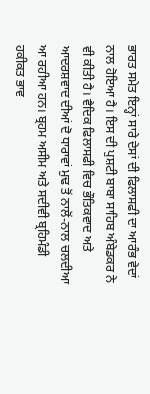ਭਾਰਤ ਸਮੇਤ ਇਨ੍ਹਾਂ ਸਾਰੇ ਦੇਸਾਂ ਦੀ ਫਿਲਾਸਫੀ ਦਾ ਆਰੰਭ ਵੇਦਾਂ ਨਾਲ ਹੋਇਆ ਹੈ। ਇਸ ਦੀ ਪੁਸ਼ਟੀ ਬਾਬਾ ਸਾਹਿਬ ਅੰਬੇਡਕਰ ਨੇ ਵੀ ਕੀਤੀ ਹੈ। ਵੈਦਿਕ ਫਿਲਾਸਫੀ ਵਿਚ ਭੌਤਿਕਵਾਦ ਅਤੇ ਆਦਰਸ਼ਵਾਦ ਦੀਆਂ ਦੋ ਧਾਰਾਵਾਂ ਮੁਢ ਤੋਂ ਨਾਲੋਂ-ਨਾਲ ਚਲਦੀਆ ਆ ਰਹੀਆ ਹਨ। ਬ੍ਰਹਮ ਅਸੀਮ ਅਤੇ ਸਦੀਵੀ ਬ੍ਰਹਿਮੰਡੀ ਹਕੀਕਤ ਭਾਵ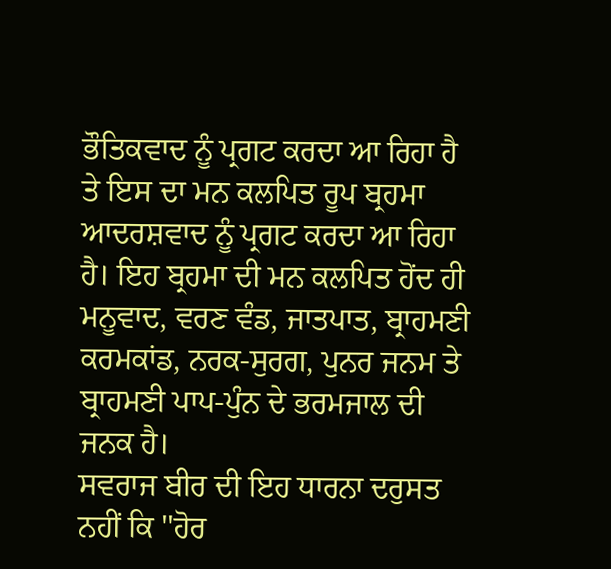ਭੌਤਿਕਵਾਦ ਨੂੰ ਪ੍ਰਗਟ ਕਰਦਾ ਆ ਰਿਹਾ ਹੈ ਤੇ ਇਸ ਦਾ ਮਨ ਕਲਪਿਤ ਰੂਪ ਬ੍ਰਹਮਾ ਆਦਰਸ਼ਵਾਦ ਨੂੰ ਪ੍ਰਗਟ ਕਰਦਾ ਆ ਰਿਹਾ ਹੈ। ਇਹ ਬ੍ਰਹਮਾ ਦੀ ਮਨ ਕਲਪਿਤ ਹੋਂਦ ਹੀ ਮਨੂਵਾਦ, ਵਰਣ ਵੰਡ, ਜਾਤਪਾਤ, ਬ੍ਰਾਹਮਣੀ ਕਰਮਕਾਂਡ, ਨਰਕ-ਸੁਰਗ, ਪੁਨਰ ਜਨਮ ਤੇ ਬ੍ਰਾਹਮਣੀ ਪਾਪ-ਪੁੰਨ ਦੇ ਭਰਮਜਾਲ ਦੀ ਜਨਕ ਹੈ।
ਸਵਰਾਜ ਬੀਰ ਦੀ ਇਹ ਧਾਰਨਾ ਦਰੁਸਤ ਨਹੀਂ ਕਿ ''ਹੋਰ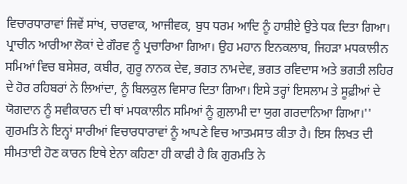ਵਿਚਾਰਧਾਰਾਵਾਂ ਜਿਵੇਂ ਸਾਂਖ, ਚਾਰਵਾਕ, ਆਜੀਵਕ, ਬੁਧ ਧਰਮ ਆਦਿ ਨੂੰ ਹਾਸ਼ੀਏ ਉਤੇ ਧਕ ਦਿਤਾ ਗਿਆ। ਪ੍ਰਾਚੀਨ ਆਰੀਆ ਲੋਕਾਂ ਦੇ ਗੌਰਵ ਨੂੰ ਪ੍ਰਚਾਰਿਆ ਗਿਆ। ਉਹ ਮਹਾਨ ਇਨਕਲਾਬ, ਜਿਹੜਾ ਮਧਕਾਲੀਨ ਸਮਿਆਂ ਵਿਚ ਬਸੇਸ਼ਰ, ਕਬੀਰ, ਗੁਰੂ ਨਾਨਕ ਦੇਵ, ਭਗਤ ਨਾਮਦੇਵ, ਭਗਤ ਰਵਿਦਾਸ ਅਤੇ ਭਗਤੀ ਲਹਿਰ ਦੇ ਹੋਰ ਰਹਿਬਰਾਂ ਨੇ ਲਿਆਂਦਾ, ਨੂੰ ਬਿਲਕੁਲ ਵਿਸਾਰ ਦਿਤਾ ਗਿਆ। ਇਸੇ ਤਰ੍ਹਾਂ ਇਸਲਾਮ ਤੇ ਸੂਫ਼ੀਆਂ ਦੇ ਯੋਗਦਾਨ ਨੂੰ ਸਵੀਕਾਰਨ ਦੀ ਥਾਂ ਮਧਕਾਲੀਨ ਸਮਿਆਂ ਨੂੰ ਗ਼ੁਲਾਮੀ ਦਾ ਯੁਗ ਗਰਦਾਨਿਆ ਗਿਆ।''
ਗੁਰਮਤਿ ਨੇ ਇਨ੍ਹਾਂ ਸਾਰੀਆਂ ਵਿਚਾਰਧਾਰਾਵਾਂ ਨੂੰ ਆਪਣੇ ਵਿਚ ਆਤਮਸਾਤ ਕੀਤਾ ਹੈ। ਇਸ ਲਿਖਤ ਦੀ ਸੀਮਤਾਈ ਹੋਣ ਕਾਰਨ ਇਥੇ ਏਨਾ ਕਹਿਣਾ ਹੀ ਕਾਫੀ ਹੈ ਕਿ ਗੁਰਮਤਿ ਨੇ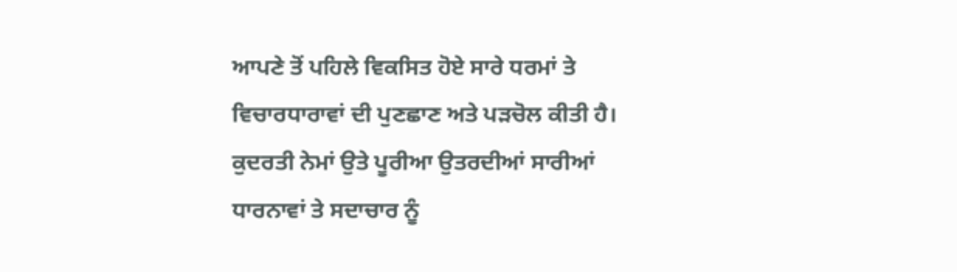ਆਪਣੇ ਤੋਂ ਪਹਿਲੇ ਵਿਕਸਿਤ ਹੋਏ ਸਾਰੇ ਧਰਮਾਂ ਤੇ ਵਿਚਾਰਧਾਰਾਵਾਂ ਦੀ ਪੁਣਛਾਣ ਅਤੇ ਪੜਚੋਲ ਕੀਤੀ ਹੈ। ਕੁਦਰਤੀ ਨੇਮਾਂ ਉਤੇ ਪੂਰੀਆ ਉਤਰਦੀਆਂ ਸਾਰੀਆਂ ਧਾਰਨਾਵਾਂ ਤੇ ਸਦਾਚਾਰ ਨੂੰ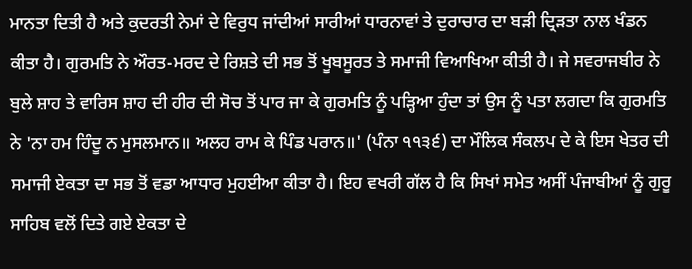ਮਾਨਤਾ ਦਿਤੀ ਹੈ ਅਤੇ ਕੁਦਰਤੀ ਨੇਮਾਂ ਦੇ ਵਿਰੁਧ ਜਾਂਦੀਆਂ ਸਾਰੀਆਂ ਧਾਰਨਾਵਾਂ ਤੇ ਦੁਰਾਚਾਰ ਦਾ ਬੜੀ ਦ੍ਰਿੜਤਾ ਨਾਲ ਖੰਡਨ ਕੀਤਾ ਹੈ। ਗੁਰਮਤਿ ਨੇ ਔਰਤ-ਮਰਦ ਦੇ ਰਿਸ਼ਤੇ ਦੀ ਸਭ ਤੋਂ ਖੂਬਸੂਰਤ ਤੇ ਸਮਾਜੀ ਵਿਆਖਿਆ ਕੀਤੀ ਹੈ। ਜੇ ਸਵਰਾਜਬੀਰ ਨੇ ਬੁਲੇ ਸ਼ਾਹ ਤੇ ਵਾਰਿਸ ਸ਼ਾਹ ਦੀ ਹੀਰ ਦੀ ਸੋਚ ਤੋਂ ਪਾਰ ਜਾ ਕੇ ਗੁਰਮਤਿ ਨੂੰ ਪੜ੍ਹਿਆ ਹੁੰਦਾ ਤਾਂ ਉਸ ਨੂੰ ਪਤਾ ਲਗਦਾ ਕਿ ਗੁਰਮਤਿ ਨੇ 'ਨਾ ਹਮ ਹਿੰਦੂ ਨ ਮੁਸਲਮਾਨ॥ ਅਲਹ ਰਾਮ ਕੇ ਪਿੰਡ ਪਰਾਨ॥' (ਪੰਨਾ ੧੧੩੬) ਦਾ ਮੌਲਿਕ ਸੰਕਲਪ ਦੇ ਕੇ ਇਸ ਖੇਤਰ ਦੀ ਸਮਾਜੀ ਏਕਤਾ ਦਾ ਸਭ ਤੋਂ ਵਡਾ ਆਧਾਰ ਮੁਹਈਆ ਕੀਤਾ ਹੈ। ਇਹ ਵਖਰੀ ਗੱਲ ਹੈ ਕਿ ਸਿਖਾਂ ਸਮੇਤ ਅਸੀਂ ਪੰਜਾਬੀਆਂ ਨੂੰ ਗੁਰੂ ਸਾਹਿਬ ਵਲੋਂ ਦਿਤੇ ਗਏ ਏਕਤਾ ਦੇ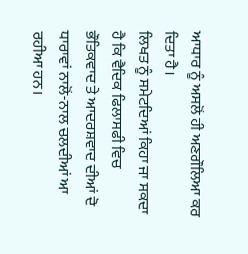ਆਧਾਰ ਨੂੰ ਅਸਲੋਂ ਹੀ ਅਣਗੌਲਿਆ ਕਰ ਦਿਤਾ ਹੈ।
ਲਿਖਤ ਨੂੰ ਸਮੇਟਦਿਆਂ ਕਿਹਾ ਜਾ ਸਕਦਾ ਹੈ ਕਿ ਵੈਦਿਕ ਫਿਲਾਸਫੀ ਵਿਚ ਭੌਤਿਕਵਾਦ ਤੇ ਆਦਰਸ਼ਵਾਦ ਦੀਆਂ ਦੋ ਧਾਰਾਵਾਂ ਨਾਲੋਂ-ਨਾਲ ਚਲਦੀਆਂ ਆ ਰਹੀਆ ਹਨ।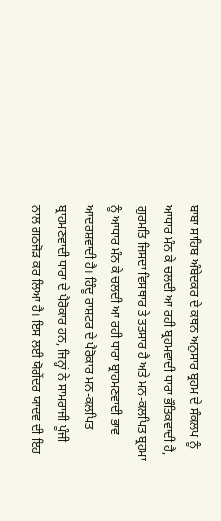ਬਾਬਾ ਸਾਹਿਬ ਅੰਬੇਦਕਰ ਦੇ ਕਥਨ ਅਨੁਸਾਰ ਬ੍ਰਹਮ ਦੇ ਸੰਕਲਪ ਨੂੰ ਆਧਾਰ ਮੰਨ ਕੇ ਚਲਦੀ ਆ ਰਹੀ ਬ੍ਰਹਮਵਾਦੀ ਧਾਰਾ ਭੌਤਿਕਵਾਦੀ ਹੈ, ਗੁਰਮਤਿ ਜਿਸਦਾ ਵਿਸਥਾਰ ਤੇ ਤਤਸਾਰ ਹੈ ਅਤੇ ਮਨ-ਕਲਪਿਤ ਬ੍ਰਹਮਾ ਨੂੰ ਆਧਾਰ ਮੰਨ ਕੇ ਚਲਦੀ ਆ ਰਹੀ ਧਾਰਾ ਬ੍ਰਾਹਮਣਵਾਦੀ ਭਾਵ ਆਦਰਸ਼ਵਾਦੀ ਹੈ। ਹਿੰਦੂ ਰਾਸ਼ਟਰ ਦੇ ਪੈਰੋਕਾਰ ਮਨ-ਕਲਪਿਤ ਬ੍ਰਾਹਮਣਵਾਦੀ ਧਾਰਾ ਦੇ ਪੈਰੋਕਾਰ ਹਨ, ਜਿਨ੍ਹਾਂ ਨੇ ਸਾਮਰਾਜੀ ਪੂੰਜੀ ਨਾਲ ਗਠਜੋੜ ਕਰ ਲਿਆ ਹੈ। ਇਸ ਲਈ ਯੋਗੇਂਦਰ ਯਾਦਵ ਦੀ ਇਹ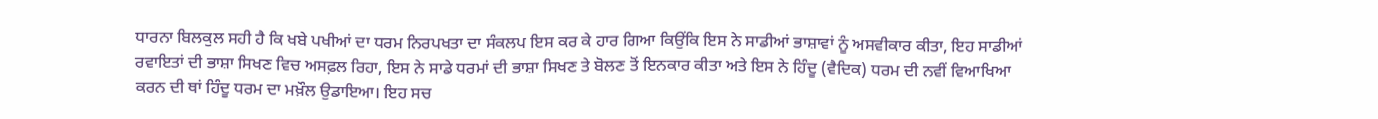ਧਾਰਨਾ ਬਿਲਕੁਲ ਸਹੀ ਹੈ ਕਿ ਖਬੇ ਪਖੀਆਂ ਦਾ ਧਰਮ ਨਿਰਪਖਤਾ ਦਾ ਸੰਕਲਪ ਇਸ ਕਰ ਕੇ ਹਾਰ ਗਿਆ ਕਿਉਂਕਿ ਇਸ ਨੇ ਸਾਡੀਆਂ ਭਾਸ਼ਾਵਾਂ ਨੂੰ ਅਸਵੀਕਾਰ ਕੀਤਾ, ਇਹ ਸਾਡੀਆਂ ਰਵਾਇਤਾਂ ਦੀ ਭਾਸ਼ਾ ਸਿਖਣ ਵਿਚ ਅਸਫ਼ਲ ਰਿਹਾ, ਇਸ ਨੇ ਸਾਡੇ ਧਰਮਾਂ ਦੀ ਭਾਸ਼ਾ ਸਿਖਣ ਤੇ ਬੋਲਣ ਤੋਂ ਇਨਕਾਰ ਕੀਤਾ ਅਤੇ ਇਸ ਨੇ ਹਿੰਦੂ (ਵੈਦਿਕ) ਧਰਮ ਦੀ ਨਵੀਂ ਵਿਆਖਿਆ ਕਰਨ ਦੀ ਥਾਂ ਹਿੰਦੂ ਧਰਮ ਦਾ ਮਖ਼ੌਲ ਉਡਾਇਆ। ਇਹ ਸਚ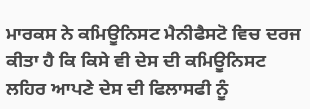ਮਾਰਕਸ ਨੇ ਕਮਿਊਨਿਸਟ ਮੈਨੀਫੈਸਟੋ ਵਿਚ ਦਰਜ ਕੀਤਾ ਹੈ ਕਿ ਕਿਸੇ ਵੀ ਦੇਸ ਦੀ ਕਮਿਊਨਿਸਟ ਲਹਿਰ ਆਪਣੇ ਦੇਸ ਦੀ ਫਿਲਾਸਫੀ ਨੂੰ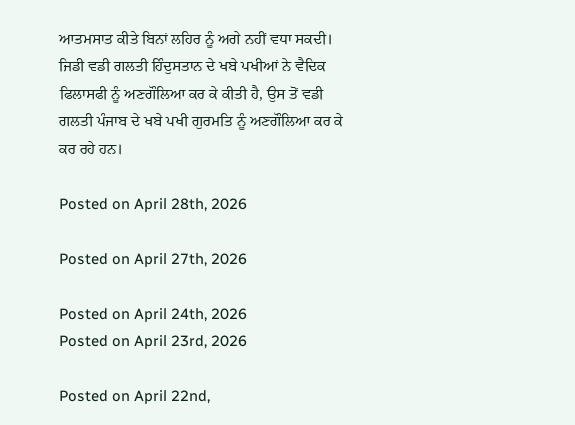ਆਤਮਸਾਤ ਕੀਤੇ ਬਿਨਾਂ ਲਹਿਰ ਨੂੰ ਅਗੇ ਨਹੀਂ ਵਧਾ ਸਕਦੀ। ਜਿਡੀ ਵਡੀ ਗਲਤੀ ਹਿੰਦੁਸਤਾਨ ਦੇ ਖਬੇ ਪਖੀਆਂ ਨੇ ਵੈਦਿਕ ਫਿਲਾਸਫੀ ਨੂੰ ਅਣਗੌਲਿਆ ਕਰ ਕੇ ਕੀਤੀ ਹੈ, ਉਸ ਤੋਂ ਵਡੀ ਗਲਤੀ ਪੰਜਾਬ ਦੇ ਖਬੇ ਪਖੀ ਗੁਰਮਤਿ ਨੂੰ ਅਣਗੌਲਿਆ ਕਰ ਕੇ ਕਰ ਰਹੇ ਹਨ।

Posted on April 28th, 2026

Posted on April 27th, 2026

Posted on April 24th, 2026
Posted on April 23rd, 2026

Posted on April 22nd,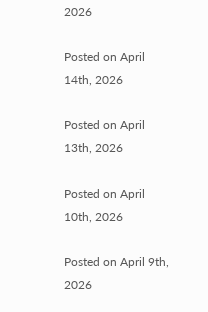2026

Posted on April 14th, 2026

Posted on April 13th, 2026

Posted on April 10th, 2026

Posted on April 9th, 2026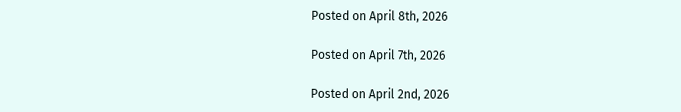Posted on April 8th, 2026

Posted on April 7th, 2026

Posted on April 2nd, 2026